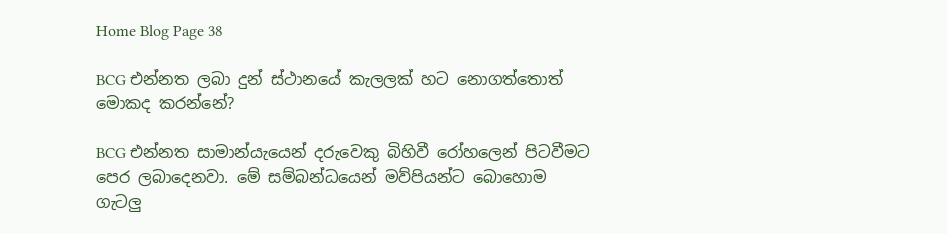Home Blog Page 38

BCG එන්නත ලබා දුන් ස්ථානයේ කැලලක් හට නොගත්තොත් මොකද කරන්නේ?

BCG එන්නත සාමාන්යැයෙන් දරුවෙකු බිහිවී රෝහලෙන් පිටවීමට පෙර ලබාදෙනවා. මේ සම්බන්ධයෙන් මව්පියන්ට බොහොම ගැටලු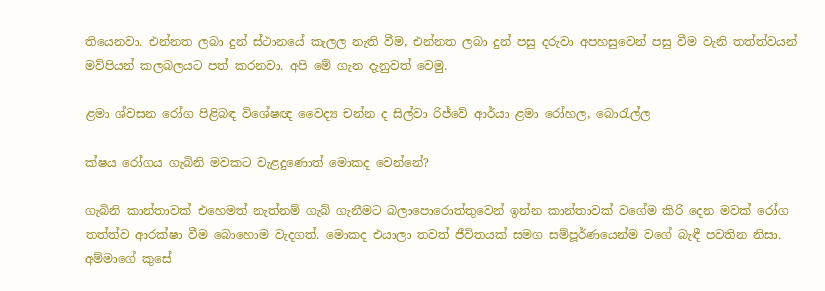තියෙනවා. එන්නත ලබා දුන් ස්ථානයේ කැලල නැති වීම, එන්නත ලබා දුන් පසු දරුවා අපහසුවෙන් පසු වීම වැනි තත්ත්වයන් මව්පියන් කලබලයට පත් කරනවා. අපි මේ ගැන දැනුවත් වෙමු.

ළමා ශ්වසන රෝග පිළිබඳ විශේෂඥ වෛද්‍ය චන්න ද සිල්වා රිජ්වේ ආර්යා ළමා රෝහල, බොරැල්ල

ක්ෂය රෝගය ගැබිනි මවකට වැළදුණොත් මොකද වෙන්නේ?

ගැබිනි කාන්තාවක් එහෙමත් නැත්නම් ගැබ් ගැනීමට බලාපොරොත්තුවෙන් ඉන්න කාන්තාවක් වගේම කිරි දෙන මවක් රෝග තත්ත්ව ආරක්ෂා වීම බොහොම වැදගත්. මොකද එයාලා තවත් ජීවිතයක් සමග සම්පූර්ණයෙන්ම වගේ බැඳී පවතින නිසා. අම්මාගේ කුසේ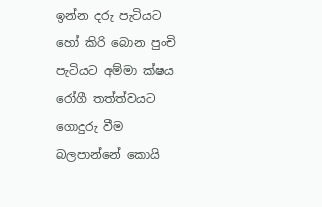ඉන්න දරු පැටියට හෝ කිරි බොන පුංචි පැටියට අම්මා ක්ෂය රෝගී තත්ත්වයට ගොදුරු වීම බලපාන්නේ කොයි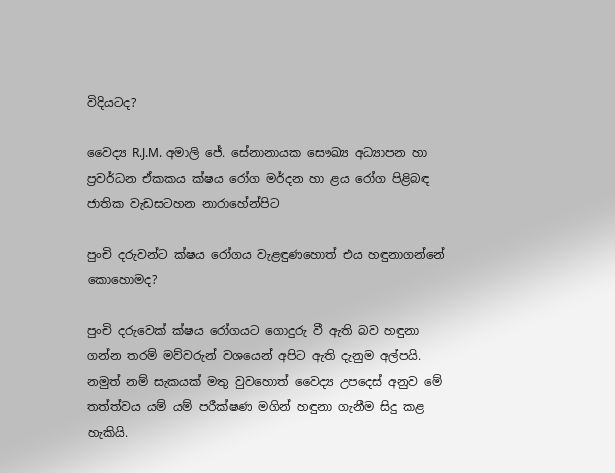විදියටද?

වෛද්‍ය R.J.M. අමාලි ජේ. සේනානායක සෞඛ්‍ය අධ්‍යාපන හා ප්‍රවර්ධන ඒකකය ක්ෂය රෝග මර්දන හා ළය රෝග පිළිබඳ ජාතික වැඩසටහන නාරාහේන්පිට

පුංචි දරුවන්ට ක්ෂය රෝගය වැළඳුණහොත් එය හඳුනාගන්නේ කොහොමද?

පුංචි දරුවෙක් ක්ෂය රෝගයට ගොදුරු වී ඇති බව හඳුනා ගන්න තරම් මව්වරුන් වශයෙන් අපිට ඇති දැනුම අල්පයි. නමුත් නම් සැකයක් මතු වුවහොත් වෛද්‍ය උපදෙස් අනුව මේ තත්ත්වය යම් යම් පරීක්ෂණ මගින් හඳුනා ගැනීම සිදු කළ හැකියි.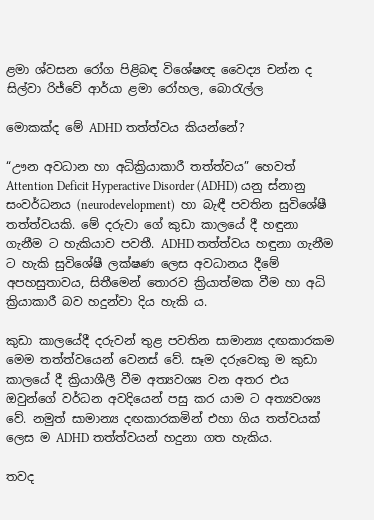ළමා ශ්වසන රෝග පිළිබඳ විශේෂඥ වෛද්‍ය චන්න ද සිල්වා රිජ්වේ ආර්යා ළමා රෝහල, බොරැල්ල

මොකක්ද මේ ADHD තත්ත්වය කියන්නේ?

“ඌන අවධාන හා අධික්‍රියාකාරී තත්ත්වය” හෙවත්  Attention Deficit Hyperactive Disorder (ADHD) යනු ස්නානු  සංවර්ධනය (neurodevelopment)  හා බැඳී පවතින සුවිශේෂී තත්ත්වයකි. මේ දරුවා ගේ කුඩා කාලයේ දී හඳුනා ගැනීම ට හැකියාව පවතී. ADHD තත්ත්වය හඳුනා ගැනීම ට හැකි සුවිශේෂී ලක්ෂණ ලෙස අවධානය දීමේ අපහසුතාවය, සිතීමෙන් තොරව ක්‍රියාත්මක වීම හා අධි ක්‍රියාකාරී බව හදුන්වා දිය හැකි ය.

කුඩා කාලයේදී දරුවන් තුළ පවතින සාමාන්‍ය දඟකාරකම මෙම තත්ත්වයෙන් වෙනස් වේ. සෑම දරුවෙකු ම කුඩා කාලයේ දී ක්‍රියාශීලී වීම අත්‍යවශ්‍ය වන අතර එය ඔවුන්ගේ වර්ධන අවදියෙන් පසු කර යාම ට අත්‍යවශ්‍ය වේ. නමුත් සාමාන්‍ය දඟකාරකමින් එහා ගිය තත්වයක් ලෙස ම ADHD තත්ත්වයන් හදුනා ගත හැකිය.

තවද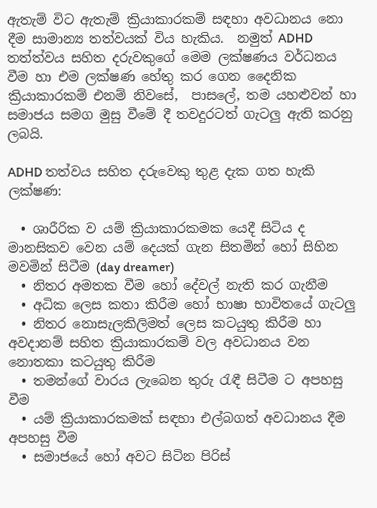ඇතැම් විට ඇතැම් ක්‍රියාකාරකම් සඳහා අවධානය නො දීම සාමාන්‍ය තත්වයක් විය හැකිය.  නමුත් ADHD තත්ත්වය සහිත දරුවකුගේ මෙම ලක්ෂණය වර්ධනය වීම හා එම ලක්ෂණ හේතු කර ගෙන දෛනික ක්‍රියාකාරකම් එනම් නිවසේ,  පාසලේ, තම යහළුවන් හා සමාජය සමග මුසු වීමේ දී තවදුරටත් ගැටලු ඇති කරනු ලබයි.

ADHD තත්වය සහිත දරුවෙකු තුළ දැක ගත හැකි ලක්ෂණ:

  • ශාරීරික ව යම් ක්‍රියාකාරකමක යෙදී සිටිය ද මානසිකව වෙන යම් දෙයක් ගැන සිතමින් හෝ සිහින මවමින් සිටීම (day dreamer)
  • නිතර අමතක වීම හෝ දේවල් නැති කර ගැනීම
  • අධික ලෙස කතා කිරීම හෝ භාෂා භාවිතයේ ගැටලු
  • නිතර නොසැලකිලිමත් ලෙස කටයුතු කිරීම හා අවදානම් සහිත ක්‍රියාකාරකම් වල අවධානය වන නොතකා කටයුතු කිරීම
  • තමන්ගේ වාරය ලැබෙන තුරු රැඳී සිටීම ට අපහසු වීම
  • යම් ක්‍රියාකාරකමක් සඳහා එල්බගත් අවධානය දීම අපහසු වීම
  • සමාජයේ හෝ අවට සිටින පිරිස්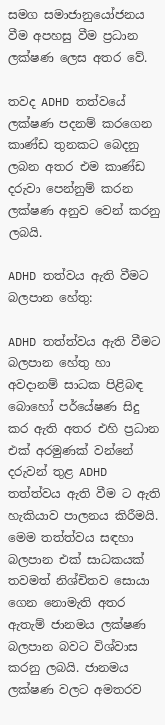සමග සමාජානුයෝජනය වීම අපහසු වීම ප්‍රධාන ලක්ෂණ ලෙස අතර වේ.

තවද ADHD තත්වයේ ලක්ෂණ පදනම් කරගෙන කාණ්ඩ තුනකට බෙදනු ලබන අතර එම කාණ්ඩ දරුවා පෙන්නුම් කරන ලක්ෂණ අනුව වෙන් කරනු ලබයි.

ADHD තත්වය ඇති වීමට බලපාන හේතු:

ADHD තත්ත්වය ඇති වීමට බලපාන හේතු හා අවදානම් සාධක පිළිබඳ බොහෝ පර්යේෂණ සිදු කර ඇති අතර එහි ප්‍රධාන එක් අරමුණක් වන්නේ දරුවන් තුළ ADHD තත්ත්වය ඇති වීම ට ඇති හැකියාව පාලනය කිරීමයි. මෙම තත්ත්වය සඳහා බලපාන එක් සාධකයක් තවමත් නිශ්චිතව සොයා ගෙන නොමැති අතර ඇතැම් ජානමය ලක්ෂණ බලපාන බවට විශ්වාස කරනු ලබයි. ජානමය ලක්ෂණ වලට අමතරව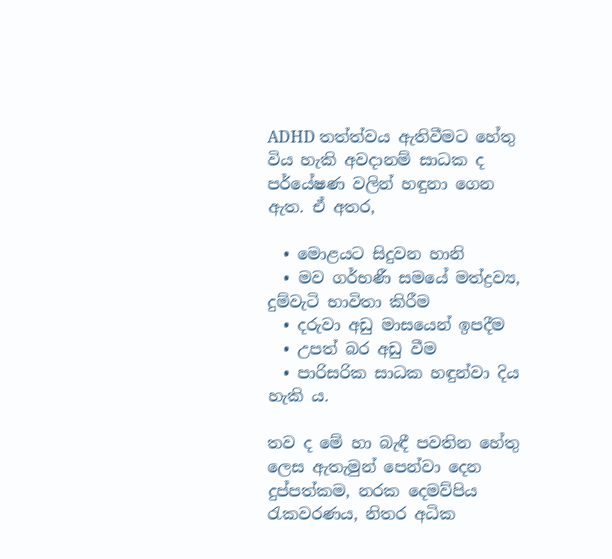ADHD තත්ත්වය ඇතිවීමට හේතු විය හැකි අවදානම් සාධක ද පර්යේෂණ වලින් හඳුනා ගෙන ඇත. ඒ අතර,

  • මොළයට සිදුවන හානි
  • මව ගර්භණී සමයේ මත්ද්‍රව්‍ය, දුම්වැටි භාවිතා කිරීම
  • දරුවා අඩු මාසයෙන් ඉපදීම
  • උපත් බර අඩු වීම
  • පාරිසරික සාධක හඳුන්වා දිය හැකි ය.

තව ද මේ හා බැඳී පවතින හේතු ලෙස ඇතැමුන් පෙන්වා දෙන දුප්පත්කම, නරක දෙමව්පිය රැකවරණය, නිතර අධික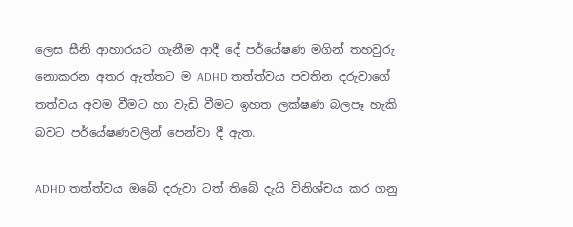ලෙස සීනි ආහාරයට ගැනීම ආදී දේ පර්යේෂණ මගින් තහවුරු නොකරන අතර ඇත්තට ම ADHD තත්ත්වය පවතින දරුවාගේ තත්වය අවම වීමට හා වැඩි වීමට ඉහත ලක්ෂණ බලපෑ හැකි බවට පර්යේෂණවලින් පෙන්වා දී ඇත.

ADHD තත්ත්වය ඔබේ දරුවා ටත් තිබේ දැයි විනිශ්චය කර ගනු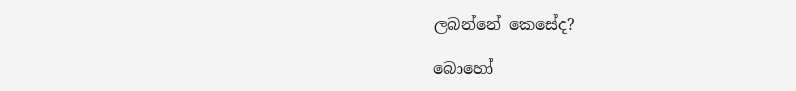ලබන්නේ කෙසේද?

බොහෝ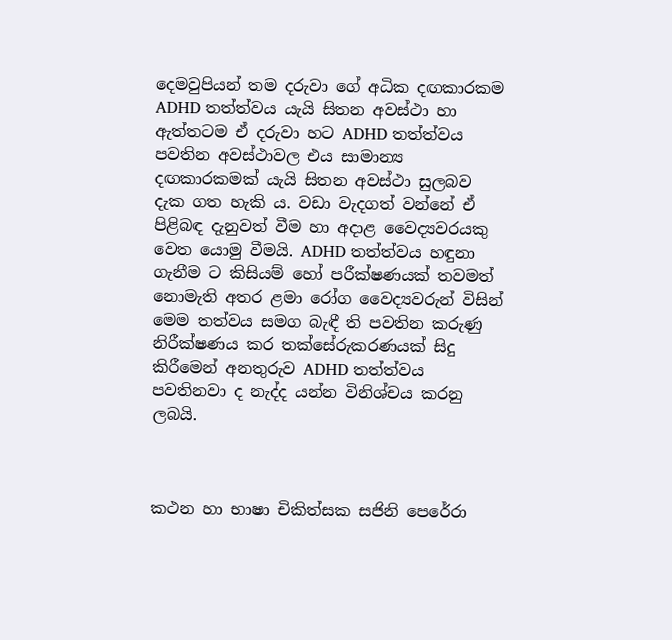දෙමවුපියන් තම දරුවා ගේ අධික දඟකාරකම ADHD තත්ත්වය යැයි සිතන අවස්ථා හා ඇත්තටම ඒ දරුවා හට ADHD තත්ත්වය පවතින අවස්ථාවල එය සාමාන්‍ය දඟකාරකමක් යැයි සිතන අවස්ථා සුලබව දැක ගත හැකි ය. වඩා වැදගත් වන්නේ ඒ පිළිබඳ දැනුවත් වීම හා අදාළ වෛද්‍යවරයකු වෙත යොමු වීමයි. ADHD තත්ත්වය හඳුනා ගැනීම ට කිසියම් හෝ පරීක්ෂණයක් තවමත් නොමැති අතර ළමා රෝග වෛද්‍යවරුන් විසින් මෙම තත්වය සමග බැඳී ති පවතින කරුණු නිරීක්ෂණය කර තක්සේරුකරණයක් සිදු කිරීමෙන් අනතුරුව ADHD තත්ත්වය පවතිනවා ද නැද්ද යන්න විනිශ්චය කරනු ලබයි.



කථන හා භාෂා චිකිත්සක සජිනි පෙරේරා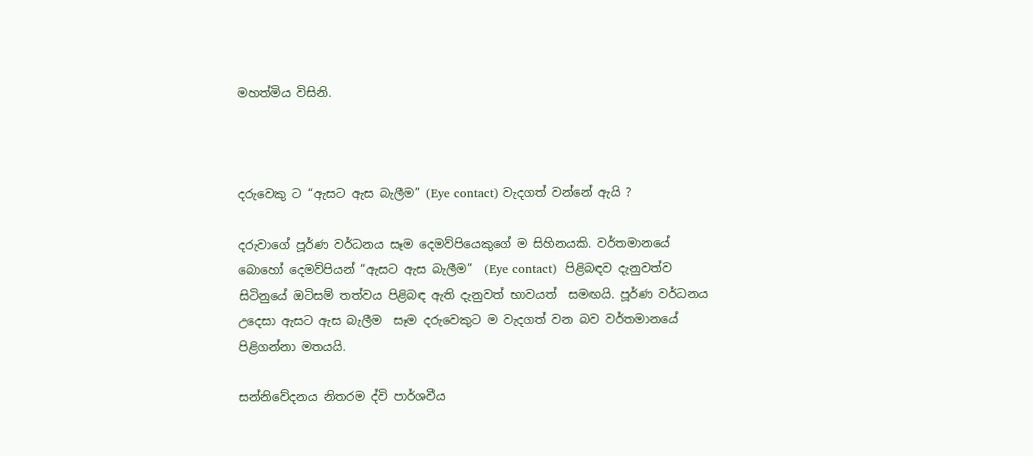මහත්මිය විසිනි.



දරුවෙකු ට “ඇසට ඇස බැලීම” (Eye contact) වැදගත් වන්නේ ඇයි ?

දරුවාගේ පූර්ණ වර්ධනය සෑම දෙමව්පියෙකුගේ ම සිහිනයකි. වර්තමානයේ බොහෝ දෙමව්පියන් “ඇසට ඇස බැලීම”  (Eye contact)  පිළිබඳව දැනුවත්ව සිටිනුයේ ඔටිසම් තත්වය පිළිබඳ ඇති දැනුවත් භාවයත්  සමඟයි. පූර්ණ වර්ධනය උදෙසා ඇසට ඇස බැලීම  සෑම දරුවෙකුට ම වැදගත් වන බව වර්තමානයේ පිළිගන්නා මතයයි.

සන්නිවේදනය නිතරම ද්වි පාර්ශවීය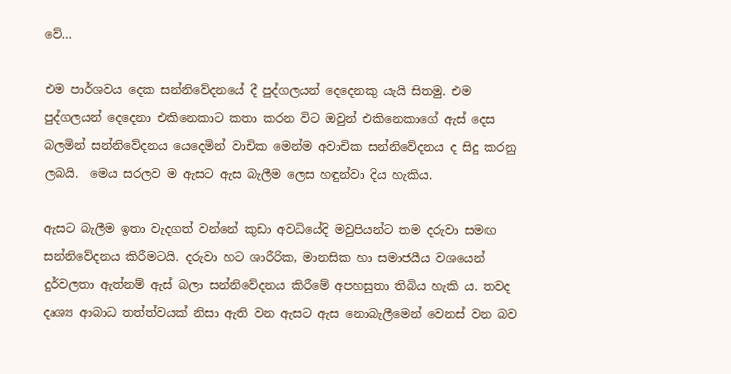වේ…

එම පාර්ශවය දෙක සන්නිවේදනයේ දී පුද්ගලයන් දෙදෙනකු යැයි සිතමු. එම පුද්ගලයන් දෙදෙනා එකිනෙකාට කතා කරන විට ඔවුන් එකිනෙකාගේ ඇස් දෙස බලමින් සන්නිවේදනය යෙදෙමින් වාචික මෙන්ම අවාචික සන්නිවේදනය ද සිදු කරනු ලබයි.  මෙය සරලව ම ඇසට ඇස බැලීම ලෙස හඳුන්වා දිය හැකිය.

ඇසට බැලීම ඉතා වැදගත් වන්නේ කුඩා අවධියේදි මවුපියන්ට තම දරුවා සමඟ සන්නිවේදනය කිරීමටයි. දරුවා හට ශාරීරික, මානසික හා සමාජයීය වශයෙන් දුර්වලතා ඇත්නම් ඇස් බලා සන්නිවේදනය කිරීමේ අපහසුතා තිබිය හැකි ය. තවද දෘශ්‍ය ආබාධ තත්ත්වයක් නිසා ඇති වන ඇසට ඇස නොබැලීමෙන් වෙනස් වන බව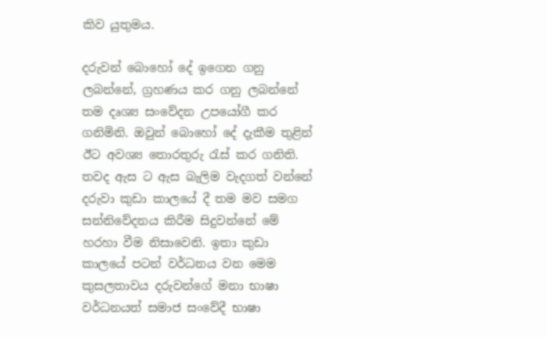කිව යුතුමය.

දරුවන් බොහෝ දේ ඉගෙන ගනු ලබන්නේ, ග්‍රහණය කර ගනු ලබන්නේ තම දෘශ්‍ය සංවේදන උපයෝගී කර ගනිමිනි. ඔවුන් බොහෝ දේ දැකීම තුළින් ඊට අවශ්‍ය තොරතුරු රැස් කර ගනිති.  තවද ඇස ට ඇස බැලිම වැදගත් වන්නේ දරුවා කුඩා කාලයේ දී තම මව සමග සන්නිවේදනය කිරීම සිදුවන්නේ මේ හරහා වීම නිසාවෙනි. ඉතා කුඩා කාලයේ පටන් වර්ධනය වන මෙම කුසලතාවය දරුවන්ගේ මනා භාෂා වර්ධනයත් සමාජ සංවේදී භාෂා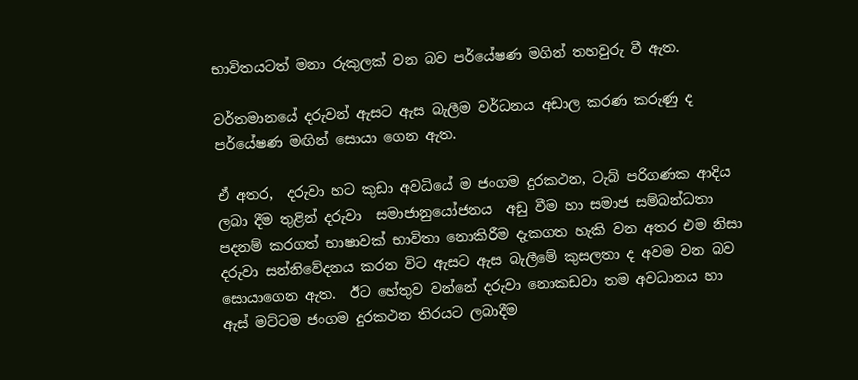භාවිතයටත් මනා රුකුලක් වන බව පර්යේෂණ මගින් තහවුරු වී ඇත.

වර්තමානයේ දරුවන් ඇසට ඇස බැලීම වර්ධනය අඩාල කරණ කරුණු ද පර්යේෂණ මඟින් සොයා ගෙන ඇත.

ඒ අතර,  දරුවා හට කුඩා අවධියේ ම ජංගම දුරකථන, ටැබ් පරිගණක ආදිය ලබා දීම තුළින් දරුවා  සමාජානුයෝජනය  අඩු වීම හා සමාජ සම්බන්ධතා පදනම් කරගත් භාෂාවක් භාවිතා නොකිරීම දැකගත හැකි වන අතර එම නිසා දරුවා සන්නිවේදනය කරන විට ඇසට ඇස බැලීමේ කුසලතා ද අවම වන බව සොයාගෙන ඇත.  ඊට හේතුව වන්නේ දරුවා නොකඩවා තම අවධානය හා ඇස් මට්ටම ජංගම දුරකථන තිරයට ලබාදීම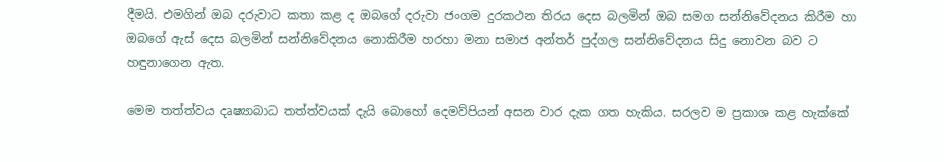දීමයි. එමගින් ඔබ දරුවාට කතා කළ ද ඔබගේ දරුවා ජංගම දුරකථන තිරය දෙස බලමින් ඔබ සමග සන්නිවේදනය කිරීම හා ඔබගේ ඇස් දෙස බලමින් සන්නිවේදනය නොකිරීම හරහා මනා සමාජ අන්තර් පුද්ගල සන්නිවේදනය සිදු නොවන බව ට හඳුනාගෙන ඇත.

මෙම තත්ත්වය දෘෂ්‍යාබාධ තත්ත්වයක් දැයි බොහෝ දෙමව්පියන් අසන වාර දැක ගත හැකිය. සරලව ම ප්‍රකාශ කළ හැක්කේ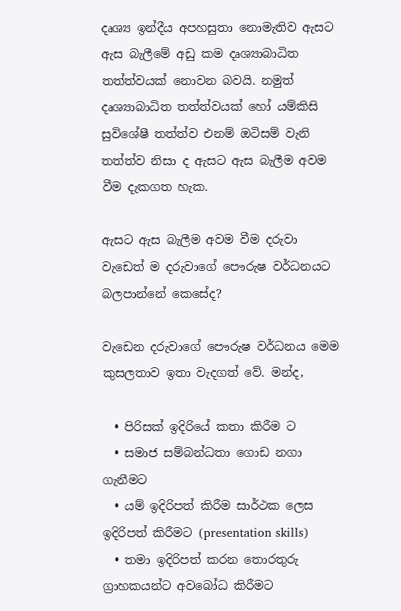දෘශ්‍ය ඉන්දීය අපහසුතා නොමැතිව ඇසට ඇස බැලීමේ අඩු කම දෘශ්‍යාබාධිත තත්ත්වයක් නොවන බවයි. නමුත් දෘශ්‍යාබාධිත තත්ත්වයක් හෝ යම්කිසි සුවිශේෂී තත්ත්ව එනම් ඔටිසම් වැනි තත්ත්ව නිසා ද ඇසට ඇස බැලීම අවම වීම දැකගත හැක.

ඇසට ඇස බැලීම අවම වීම දරුවා වැඩෙත් ම දරුවාගේ පෞරුෂ වර්ධනයට බලපාන්නේ කෙසේද?

වැඩෙන දරුවාගේ පෞරුෂ වර්ධනය මෙම කුසලතාව ඉතා වැදගත් වේ. මන්ද,

  • පිරිසක් ඉදිරියේ කතා කිරීම ට
  • සමාජ සම්බන්ධතා ගොඩ නගා ගැනීමට
  • යම් ඉදිරිපත් කිරීම සාර්ථක ලෙස ඉදිරිපත් කිරීමට (presentation skills)
  • තමා ඉදිරිපත් කරන තොරතුරු ග්‍රාහකයන්ට අවබෝධ කිරීමට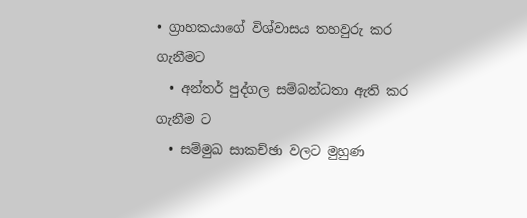• ග්‍රාහකයාගේ විශ්වාසය තහවුරු කර ගැනීමට
  • අන්තර් පුද්ගල සම්බන්ධතා ඇති කර ගැනීම ට
  • සම්මුඛ සාකච්ඡා වලට මුහුණ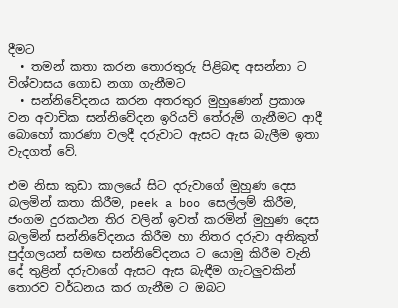දීමට
  • තමන් කතා කරන තොරතුරු පිළිබඳ අසන්නා ට විශ්වාසය ගොඩ නගා ගැනීමට
  • සන්නිවේදනය කරන අතරතුර මුහුණෙන් ප්‍රකාශ වන අවාචික සන්නිවේදන ඉරියව් තේරුම් ගැනීමට ආදී බොහෝ කාරණා වලදී දරුවාට ඇසට ඇස බැලීම ඉතා වැදගත් වේ.

එම නිසා කුඩා කාලයේ සිට දරුවාගේ මුහුණ දෙස බලමින් කතා කිරීම, peek a boo සෙල්ලම් කිරීම, ජංගම දුරකථන තිර වලින් ඉවත් කරමින් මුහුණ දෙස බලමින් සන්නිවේදනය කිරීම හා නිතර දරුවා අනිකුත් පුද්ගලයන් සමඟ සන්නිවේදනය ට යොමු කිරීම වැනි දේ තුළින් දරුවාගේ ඇසට ඇස බැඳීම ගැටලුවකින් තොරව වර්ධනය කර ගැනීම ට ඔබට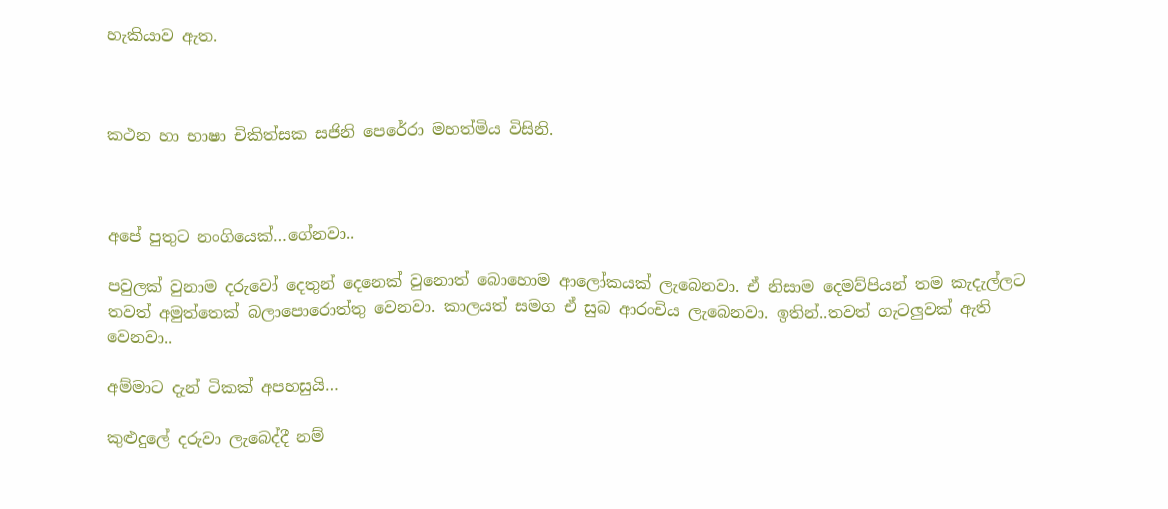හැකියාව ඇත.



කථන හා භාෂා චිකිත්සක සජිනි පෙරේරා මහත්මිය විසිනි.



අපේ පුතුට නංගියෙක්…ගේනවා..

පවුලක් වුනාම දරුවෝ දෙතුන් දෙනෙක් වුනොත් බොහොම ආලෝකයක් ලැබෙනවා. ඒ නිසාම දෙමව්පියන් තම කැදැල්ලට තවත් අමුත්තෙක් බලාපොරොත්තු වෙනවා. කාලයත් සමග ඒ සුබ ආරංචිය ලැබෙනවා. ඉතින්..තවත් ගැටලුවක් ඇති වෙනවා..

අම්මාට දැන් ටිකක් අපහසුයි…

කුළුදුලේ දරුවා ලැබෙද්දී නම්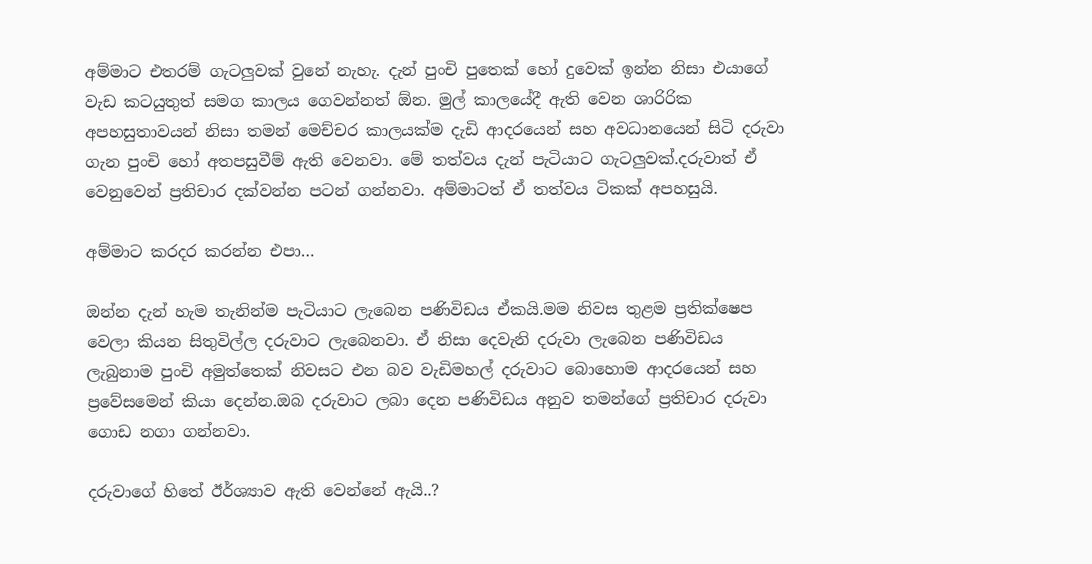අම්මාට එතරම් ගැටලුවක් වුනේ නැහැ. දැන් පුංචි පුතෙක් හෝ දුවෙක් ඉන්න නිසා එයාගේ වැඩ කටයුතුත් සමග කාලය ගෙවන්නත් ඕන. මුල් කාලයේදී ඇති වෙන ශාරිරික අපහසුතාවයන් නිසා තමන් මෙච්චර කාලයක්ම දැඩි ආදරයෙන් සහ අවධානයෙන් සිටි දරුවා ගැන පුංචි හෝ අතපසුවීම් ඇති වෙනවා. මේ තත්වය දැන් පැටියාට ගැටලුවක්.දරුවාත් ඒ වෙනුවෙන් ප්‍රතිචාර දක්වන්න පටන් ගන්නවා. අම්මාටත් ඒ තත්වය ටිකක් අපහසුයි.

අම්මාට කරදර කරන්න එපා…

ඔන්න දැන් හැම තැනින්ම පැටියාට ලැබෙන පණිවිඩය ඒකයි.මම නිවස තුළම ප්‍රතික්ෂෙප වෙලා කියන සිතුවිල්ල දරුවාට ලැබෙනවා. ඒ නිසා දෙවැනි දරුවා ලැබෙන පණිවිඩය ලැබුනාම පුංචි අමුත්තෙක් නිවසට එන බව වැඩිමහල් දරුවාට බොහොම ආදරයෙන් සහ ප්‍රවේසමෙන් කියා දෙන්න.ඔබ දරුවාට ලබා දෙන පණිවිඩය අනුව තමන්ගේ ප්‍රතිචාර දරුවා ගොඩ නගා ගන්නවා.

දරුවාගේ හිතේ ඊර්ශ්‍යාව ඇති වෙන්නේ ඇයි..?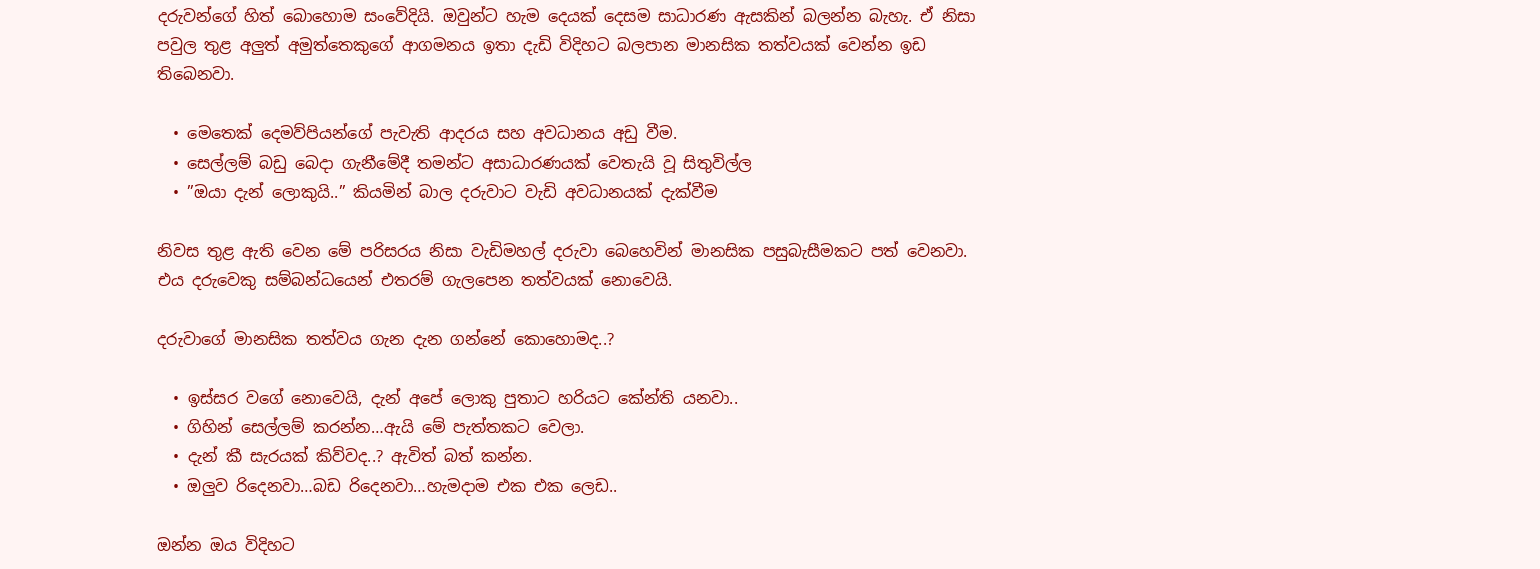දරුවන්ගේ හිත් බොහොම සංවේදියි. ඔවුන්ට හැම දෙයක් දෙසම සාධාරණ ඇසකින් බලන්න බැහැ. ඒ නිසා පවුල තුළ අලුත් අමුත්තෙකුගේ ආගමනය ඉතා දැඩි විදිහට බලපාන මානසික තත්වයක් වෙන්න ඉඩ තිබෙනවා.

  • මෙතෙක් දෙමව්පියන්ගේ පැවැති ආදරය සහ අවධානය අඩු වීම.
  • සෙල්ලම් බඩු බෙදා ගැනීමේදී තමන්ට අසාධාරණයක් වෙතැයි වූ සිතුවිල්ල
  • ”ඔයා දැන් ලොකුයි..” කියමින් බාල දරුවාට වැඩි අවධානයක් දැක්වීම

නිවස තුළ ඇති වෙන මේ පරිසරය නිසා වැඩිමහල් දරුවා බෙහෙවින් මානසික පසුබැසීමකට පත් වෙනවා. එය දරුවෙකු සම්බන්ධයෙන් එතරම් ගැලපෙන තත්වයක් නොවෙයි.

දරුවාගේ මානසික තත්වය ගැන දැන ගන්නේ කොහොමද..?

  • ඉස්සර වගේ නොවෙයි, දැන් අපේ ලොකු පුතාට හරියට කේන්ති යනවා..
  • ගිහින් සෙල්ලම් කරන්න…ඇයි මේ පැත්තකට වෙලා.
  • දැන් කී සැරයක් කිව්වද..? ඇවිත් බත් කන්න.
  • ඔලුව රිදෙනවා…බඩ රිදෙනවා…හැමදාම ‍එක එක ලෙඩ..

ඔන්න ඔය විදිහට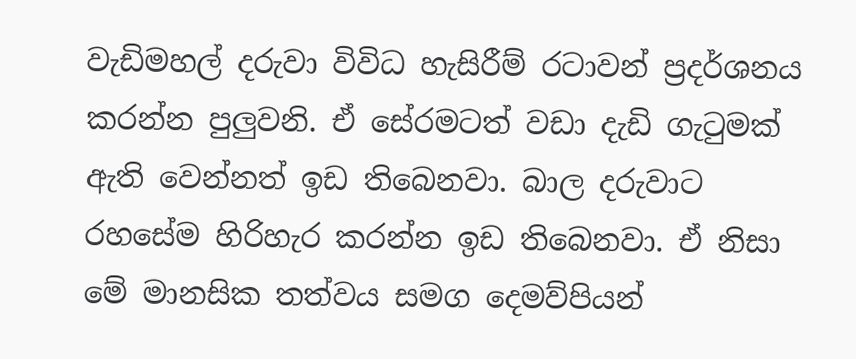වැඩිමහල් දරුවා විවිධ හැසිරීම් රටාවන් ප්‍රදර්ශනය කරන්න පුලුවනි. ඒ සේරමටත් වඩා දැඩි ගැටුමක් ඇති වෙන්නත් ඉඩ තිබෙනවා. බාල දරුවාට රහසේම හිරිහැර කරන්න ඉඩ තිබෙනවා. ඒ නිසා මේ මානසික තත්වය සමග දෙමව්පියන්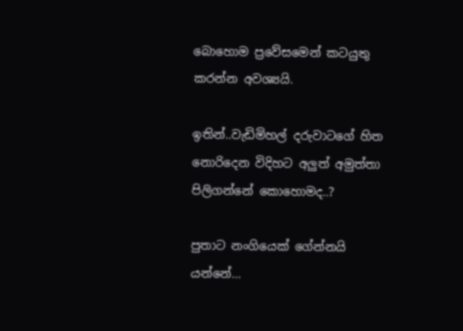බොහොම ප්‍රවේසමෙන් කටයුතු කරන්න අවශ්‍යයි.

ඉතින්..වැඩිමිහල් දරුවාටගේ හිත නොරිදෙන විදිහට අලුත් අමුත්තා පිලිගන්නේ කොහොමද..?

පුතාට නංගියෙක් ගේන්නයි යන්නේ…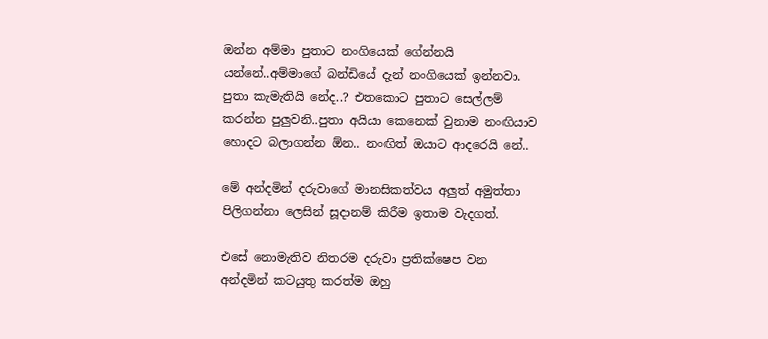ඔන්න අම්මා පුතාට නංගියෙක් ගේන්නයි යන්නේ..අම්මාගේ බන්ඩියේ දැන් නංගියෙක් ඉන්නවා. පුතා කැමැතියි නේද..? එතකොට පුතාට සෙල්ලම් කරන්න පුලුවනි..පුතා අයියා කෙනෙක් වුනාම නංඟියාව හොදට බලාගන්න ඕන.. නංඟිත් ඔයාට ආදරෙයි නේ..

මේ අන්දමින් දරුවාගේ මානසිකත්වය අලුත් අමුත්තා පිලිගන්නා ලෙසින් සූදානම් කිරීම ඉතාම වැදගත්.

එසේ නොමැතිව නිතරම දරුවා ප්‍රතික්ෂෙප වන අන්දමින් කටයුතු කරත්ම ඔහු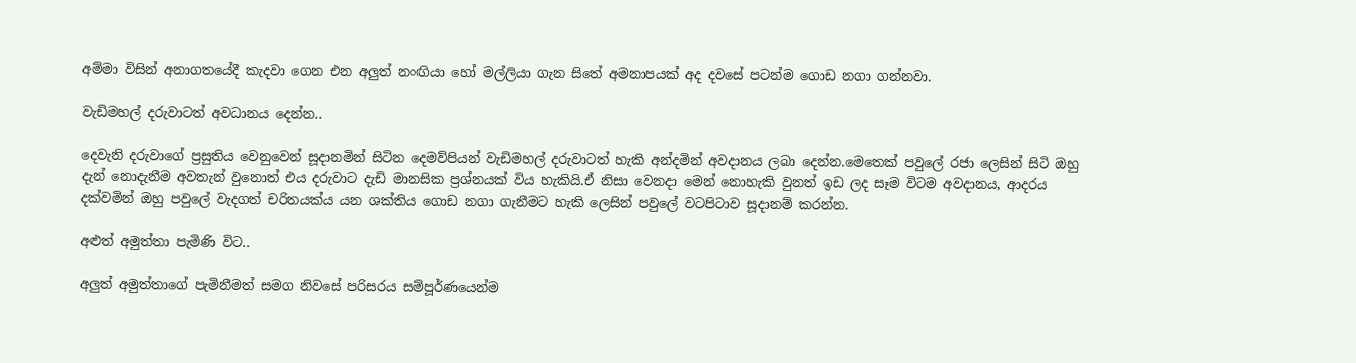අම්මා විසින් අනාගතයේදී කැදවා ගෙන එන අලුත් නංඟියා හෝ මල්ලියා ගැන සිතේ අමනාපයක් අද දවසේ පටන්ම ගොඩ නගා ගන්නවා.

වැඩිමහල් දරුවාටත් අවධානය දෙන්න..

දෙවැනි දරුවාගේ ප්‍රසුතිය වෙනුවෙන් සූදානමින් සිටින දෙමව්පියන් වැඩිමහල් දරුවාටත් හැකි අන්දමින් අවදානය ලබා දෙන්න.මෙතෙක් පවුලේ රජා ලෙසින් සිටි ඔහු දැන් නොදැනීම අවතැන් වුනොත් එය දරුවාට දැඩි මානසික ප්‍රශ්නයක් විය හැකියි.ඒ නිසා වෙනදා මෙන් නොහැකි වුනත් ඉඩ ලද සෑම විටම අවදානය, ආදරය දක්වමින් ඔහු පවුලේ වැදගත් චරිතයක්ය යන ශක්තිය ගොඩ නගා ගැනීමට හැකි ලෙසින් පවුලේ වටපිටාව සූදානම් කරන්න.

අළුත් අමුත්තා පැමිණි විට..

අලුත් අමුත්තාගේ පැමිනීමත් සමග නිවසේ පරිසරය සම්පූර්ණයෙන්ම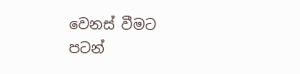වෙනස් වීමට පටන්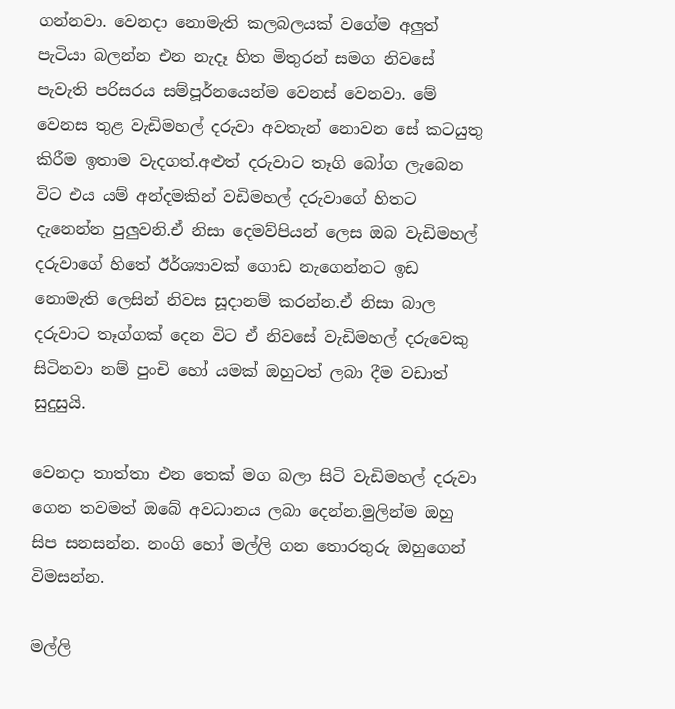ගන්නවා. වෙනදා නොමැති කලබලයක් වගේම අලුත් පැටියා බලන්න එන නැදෑ හිත මිතුරන් සමග නිවසේ පැවැති පරිසරය සම්පූර්නයෙන්ම වෙනස් වෙනවා. මේ වෙනස තුළ වැඩිමහල් දරුවා අවතැන් නොවන සේ කටයුතු කිරීම ඉතාම වැදගත්.අළුත් දරුවාට තෑගි බෝග ලැබෙන විට එය යම් අන්දමකින් වඩිමහල් දරුවාගේ හිතට දැනෙන්න පුලුවනි.ඒ නිසා දෙමව්පියන් ලෙස ඔබ වැඩිමහල් දරුවාගේ හිතේ ඊර්ශ්‍යාවක් ගොඩ නැගෙන්නට ඉඩ නොමැති ලෙසින් නිවස සූදානම් කරන්න.ඒ නිසා බාල දරුවාට තෑග්ගක් දෙන විට ඒ නිවසේ වැඩිමහල් දරුවෙකු සිටිනවා නම් පුංචි හෝ යමක් ඔහුටත් ලබා දීම වඩාත් සුදුසුයි.

වෙනදා තාත්තා එන තෙක් මග බලා සිටි වැඩිමහල් දරුවා ගෙන තවමත් ඔබේ අවධානය ලබා දෙන්න.මුලින්ම ඔහු සිප සනසන්න. නංගි හෝ මල්ලි ගන තොරතුරු ඔහුගෙන් විමසන්න.

මල්ලි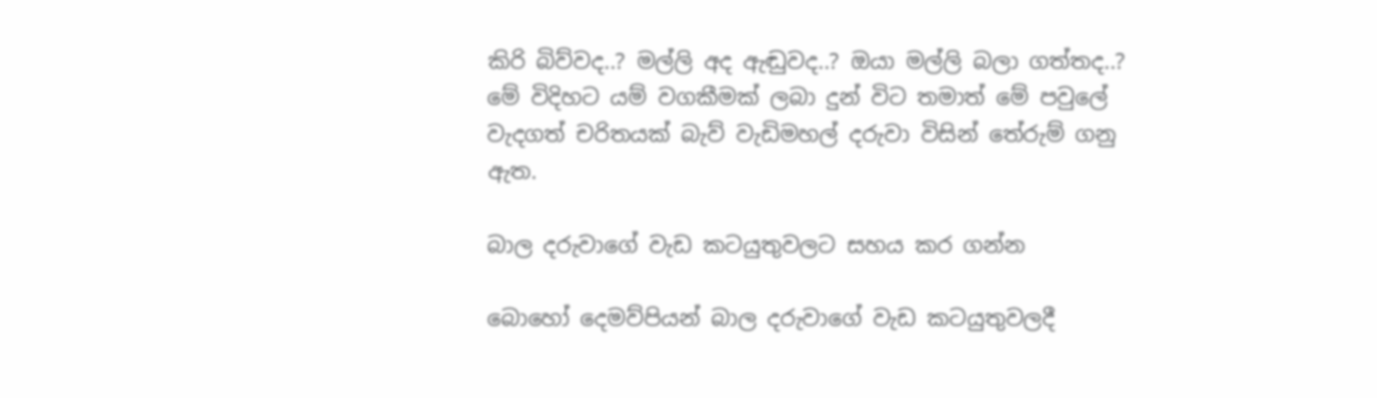කිරි බිව්වද..? මල්ලි අද ඇඬුවද..? ඔයා මල්ලි බලා ගත්තද..? මේ විදිහට යම් වගකීමක් ලබා දුන් විට තමාත් මේ පවුලේ වැදගත් චරිතයක් බැව් වැඩිමහල් දරුවා විසින් තේරුම් ගනු ඇත.

බාල දරුවාගේ වැඩ කටයුතුවලට සහය කර ගන්න

බොහෝ දෙමව්පියන් බාල දරුවාගේ වැඩ කටයුතුවලදී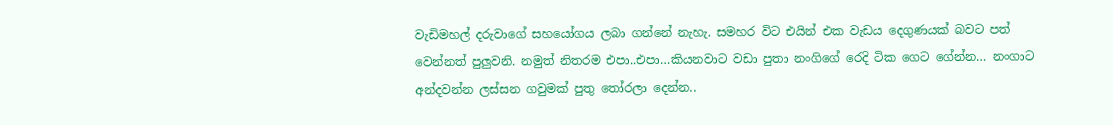වැඩිමහල් දරුවාගේ සහයෝගය ලබා ගන්නේ නැහැ. සමහර විට එයින් එක වැඩය දෙගුණයක් බවට පත් වෙන්නත් පුලුවනි. නමුත් නිතරම එපා..එපා…කියනවාට වඩා පුතා නංගිගේ රෙදි ටික ගෙට ගේන්න… නංගාට අන්දවන්න ලස්සන ගවුමක් පුතු තෝරලා දෙන්න..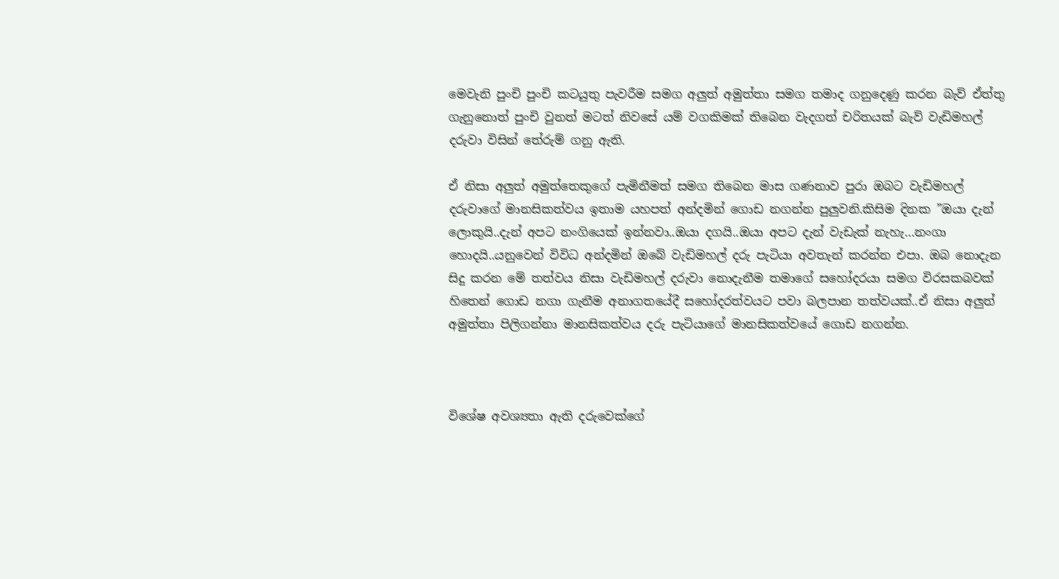මෙවැනි පුංචි පුංචි කටයුතු පැවරීම සමග අලුත් අමුත්තා සමග තමාද ගනුදෙණු කරන බැව් ඒත්තු ගැනුනොත් පුංචි වුනත් මටත් නිවසේ යම් වගකිමක් තිබෙන වැදගත් චරිතයක් බැව් වැඩිමහල් දරුවා විසින් තේරුම් ගනු ඇති.

ඒ නිසා අලුත් අමුත්තෙකුගේ පැමිනීමත් සමග තිබෙන මාස ගණනාව පුරා ඔබට වැඩිමහල් දරුවාගේ මානසිකත්වය ඉතාම යහපත් අන්දමින් ගොඩ නගන්න පුලුවනි.කිසිම දිනක ”ඔයා දැන් ලොකුයි..දැන් අපට නංගියෙක් ඉන්නවා..ඔයා දගයි..ඔයා අපට දැන් වැඩැක් නැහැ…නංගා හොදයි..යනුවෙන් විවිධ අන්දමින් ඔබේ වැඩිමහල් දරු පැටියා අවතැන් කරන්න එපා. ඔබ නොදැන සිදු කරන මේ තත්වය නිසා වැඩිමහල් දරුවා නොදැනීම තමාගේ සහෝදරයා සමග විරසකබවක් හිතෙන් ගොඩ නගා ගැනීම අනාගතයේදී සහෝදරත්වයට පවා බලපාන තත්වයක්..ඒ නිසා අලුත් අමුත්තා පිලිගන්නා මානසිකත්වය දරු පැටියාගේ මානසිකත්වයේ ගොඩ නගන්න.



විශේෂ අවශ්‍යතා ඇති දරුවෙක්ගේ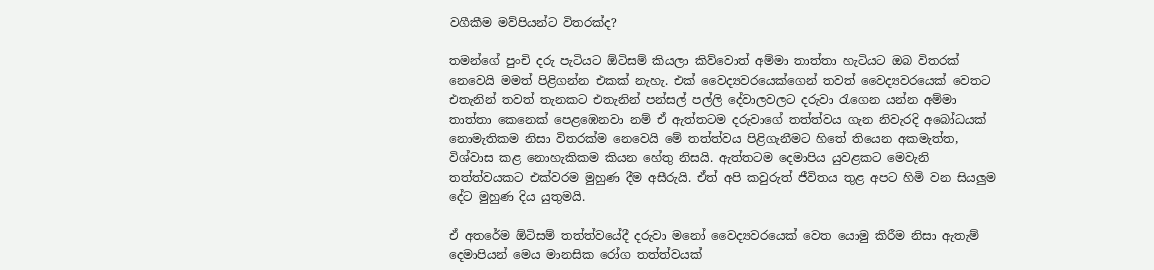වගීකීම මව්පියන්ට විතරක්ද?

තමන්ගේ පුංචි දරු පැටියට ඕටිසම් කියලා කිව්වොත් අම්මා තාත්තා හැටියට ඔබ විතරක් නෙවෙයි මමත් පිළිගන්න එකක් නැහැ. එක් වෛද්‍යවරයෙක්ගෙන් තවත් වෛද්‍යවරයෙක් වෙතට එතැනින් තවත් තැනකට එතැනින් පන්සල් පල්ලි දේවාලවලට දරුවා රැගෙන යන්න අම්මා තාත්තා කෙනෙක් පෙළඹෙනවා නම් ඒ ඇත්තටම දරුවාගේ තත්ත්වය ගැන නිවැරදි අබෝධයක් නොමැතිකම නිසා විතරක්ම නෙවෙයි මේ තත්ත්වය පිළිගැනීමට හිතේ තියෙන අකමැත්ත, විශ්වාස කළ නොහැකිකම කියන හේතු නිසයි. ඇත්තටම දෙමාපිය යුවළකට මෙවැනි තත්ත්වයකට එක්වරම මුහුණ දීම අසීරුයි. ඒත් අපි කවුරුත් ජීවිතය තුළ අපට හිමි වන සියලුම දේට මුහුණ දිය යුතුමයි.

ඒ අතරේම ඕටිසම් තත්ත්වයේදී දරුවා මනෝ වෛද්‍යවරයෙක් වෙත යොමු කිරීම නිසා ඇතැම් දෙමාපියන් මෙය මානසික රෝග තත්ත්වයක්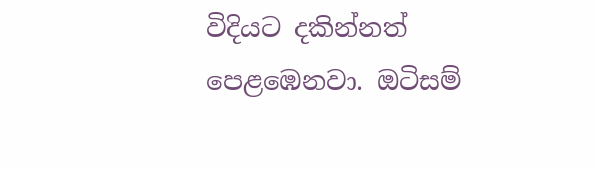විදියට දකින්නත් පෙළඹෙනවා. ඔටිසම්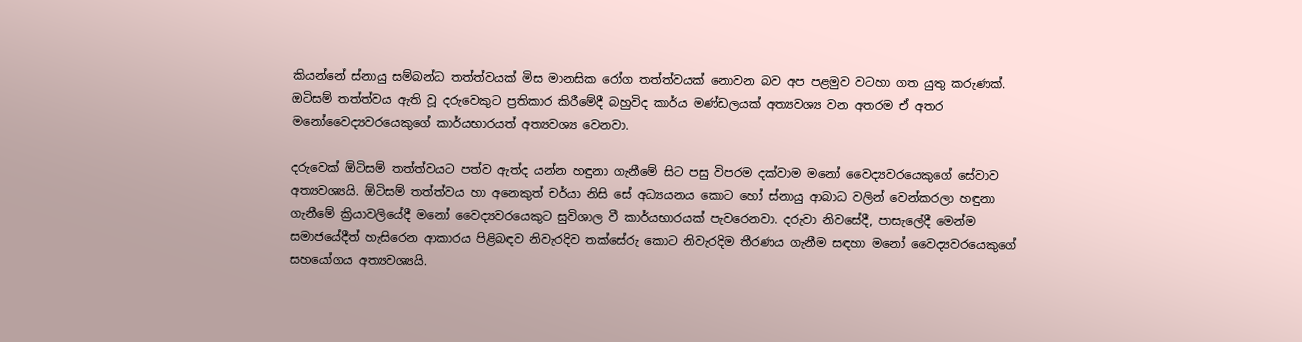කියන්නේ ස්නායු සම්බන්ධ තත්ත්වයක් මිස මානසික රෝග තත්ත්වයක් නොවන බව අප පළමුව වටහා ගත යුතු කරුණක්. ඔටිසම් තත්ත්වය ඇති වූ දරුවෙකුට ප්‍රතිකාර කිරීමේදී බහුවිද කාර්ය මණ්ඩලයක් අත්‍යවශ්‍ය වන අතරම ඒ අතර මනෝවෛද්‍යවරයෙකුගේ කාර්යභාරයත් අත්‍යවශ්‍ය වෙනවා.

දරුවෙක් ඕටිසම් තත්ත්වයට පත්ව ඇත්ද යන්න හඳුනා ගැනීමේ සිට පසු විපරම දක්වාම මනෝ වෛද්‍යවරයෙකුගේ සේවාව අත්‍යවශ්‍යයි. ඕටිසම් තත්ත්වය හා අනෙකුත් චර්යා නිසි සේ අධ්‍යයනය කොට හෝ ස්නායු ආබාධ වලින් වෙන්කරලා හඳුනා ගැනීමේ ක්‍රියාවලියේදී මනෝ වෛද්‍යවරයෙකුට සුවිශාල වී කාර්යභාරයක් පැවරෙනවා. දරුවා නිවසේදී, පාසැලේදී මෙන්ම සමාජයේදීත් හැසිරෙන ආකාරය පිළිබඳව නිවැරදිව තක්සේරු කොට නිවැරදිම තීරණය ගැනීම සඳහා මනෝ වෛද්‍යවරයෙකුගේ සහයෝගය අත්‍යවශ්‍යයි.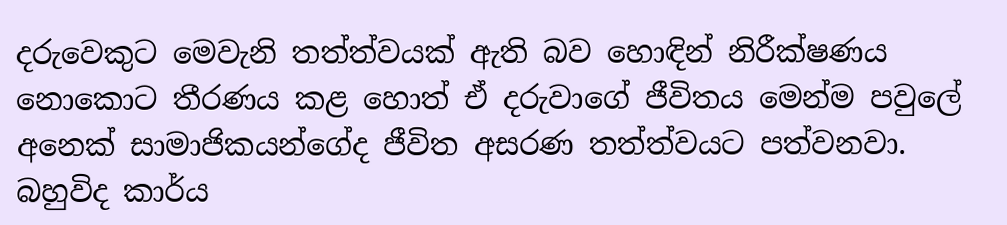දරුවෙකුට මෙවැනි තත්ත්වයක් ඇති බව හොඳින් නිරීක්ෂණය නොකොට තීරණය කළ හොත් ඒ දරුවාගේ ජීවිතය මෙන්ම පවුලේ අනෙක් සාමාජිකයන්ගේද ජීවිත අසරණ තත්ත්වයට පත්වනවා. බහුවිද කාර්ය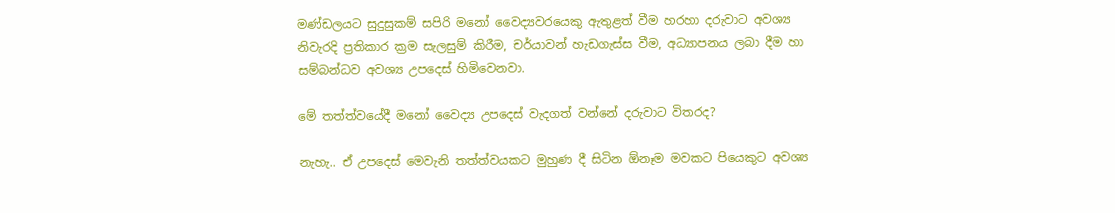මණ්ඩලයට සුදුසුකම් සපිරි මනෝ වෛද්‍යවරයෙකු ඇතුළත් වීම හරහා දරුවාට අවශ්‍ය නිවැරදි ප්‍රතිකාර ක්‍රම සැලසුම් කිරීම, චර්යාවන් හැඩගැස්ස වීම, අධ්‍යාපනය ලබා දීම හා සම්බන්ධව අවශ්‍ය උපදෙස් හිමිවෙනවා.

මේ තත්ත්වයේදී මනෝ වෛද්‍ය උපදෙස් වැදගත් වන්නේ දරුවාට විතරද?

නැහැ.. ඒ උපදෙස් මෙවැනි තත්ත්වයකට මුහුණ දී සිටින ඕනෑම මවකට පියෙකුට අවශ්‍ය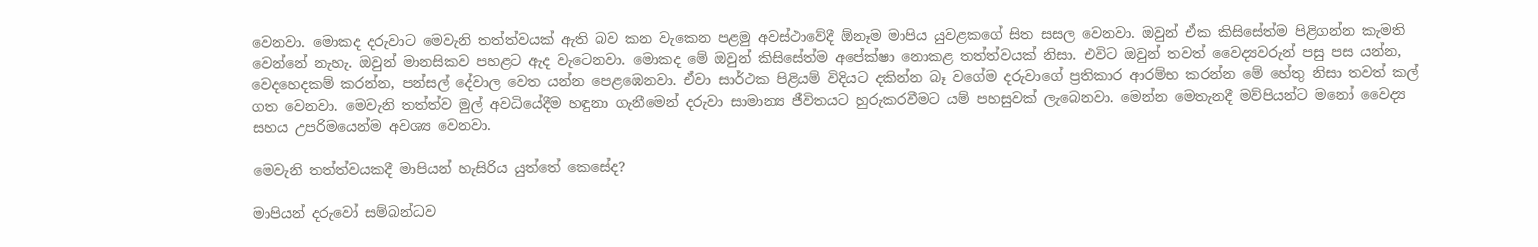වෙනවා. මොකද දරුවාට මෙවැනි තත්ත්වයක් ඇති බව කන වැකෙන පළමු අවස්ථාවේදී ඕනෑම මාපිය යුවළකගේ සිත සසල වෙනවා. ඔවුන් ඒක කිසිසේත්ම පිළිගන්න කැමති වෙන්නේ නැහැ. ඔවුන් මානසිකව පහළට ඇද වැටෙනවා. මොකද මේ ඔවුන් කිසිසේත්ම අපේක්ෂා නොකළ තත්ත්වයක් නිසා. එවිට ඔවුන් තවත් වෛද්‍යවරුන් පසු පස යන්න, වෙදහෙදකම් කරන්න, පන්සල් දේවාල වෙත යන්න පෙළඹෙනවා. ඒවා සාර්ථක පිළියම් විදියට දකින්න බෑ වගේම දරුවාගේ ප්‍රතිකාර ආරම්භ කරන්න මේ හේතු නිසා තවත් කල් ගත වෙනවා. මෙවැනි තත්ත්ව මුල් අවධියේදීම හඳුනා ගැනීමෙන් දරුවා සාමාන්‍ය ජීවිතයට හුරුකරවීමට යම් පහසුවක් ලැබෙනවා. මෙන්න මෙතැනදී මව්පියන්ට මනෝ වෛද්‍ය සහය උපරිමයෙන්ම අවශ්‍ය වෙනවා.

මෙවැනි තත්ත්වයකදී මාපියන් හැසිරිය යුත්තේ කෙසේද?

මාපියන් දරුවෝ සම්බන්ධව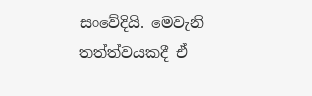සංවේදියි. මෙවැනි තත්ත්වයකදී ඒ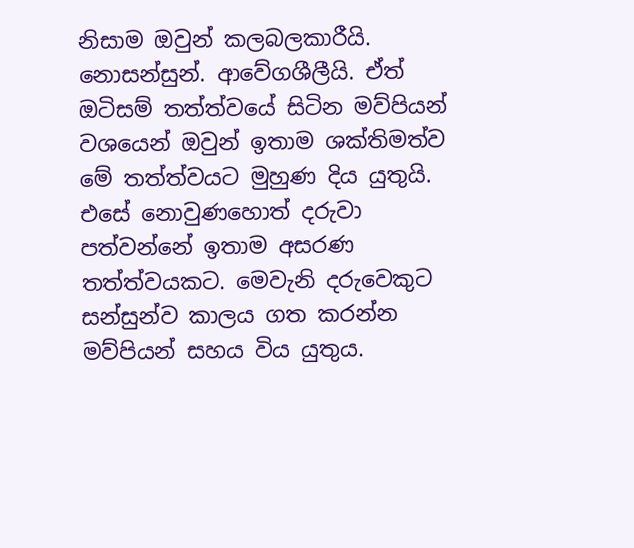නිසාම ඔවුන් කලබලකාරීයි. නොසන්සුන්. ආවේගශීලීයි. ඒත් ඔටිසම් තත්ත්වයේ සිටින මව්පියන් වශයෙන් ඔවුන් ඉතාම ශක්තිමත්ව මේ තත්ත්වයට මුහුණ දිය යුතුයි. එසේ නොවුණහොත් දරුවා පත්වන්නේ ඉතාම අසරණ තත්ත්වයකට. මෙවැනි දරුවෙකුට සන්සුන්ව කාලය ගත කරන්න මව්පියන් සහය විය යුතුය.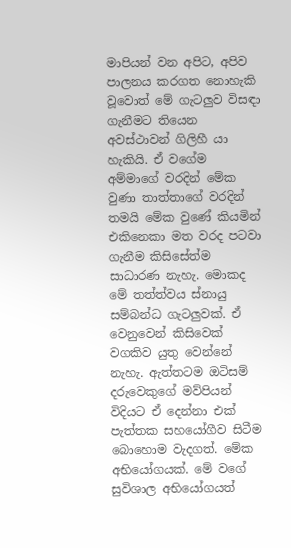මාපියන් වන අපිට, අපිව පාලනය කරගත නොහැකි වූවොත් මේ ගැටලුව විසඳා ගැනීමට තියෙන අවස්ථාවන් ගිලිහී යා හැකියි. ඒ වගේම අම්මාගේ වරදින් මේක වුණා තාත්තාගේ වරදින් තමයි මේක වුණේ කියමින් එකිනෙකා මත වරද පටවා ගැනීම කිසිසේත්ම සාධාරණ නැහැ. මොකද මේ තත්ත්වය ස්නායු සම්බන්ධ ගැටලුවක්. ඒ වෙනුවෙන් කිසිවෙක් වගකිව යුතු වෙන්නේ නැහැ. ඇත්තටම ඔටිසම් දරුවෙකුගේ මව්පියන් විදියට ඒ දෙන්නා එක් පැත්තක සහයෝගීව සිටීම බොහොම වැදගත්. මේක අභියෝගයක්. මේ වගේ සුවිශාල අභියෝගයත්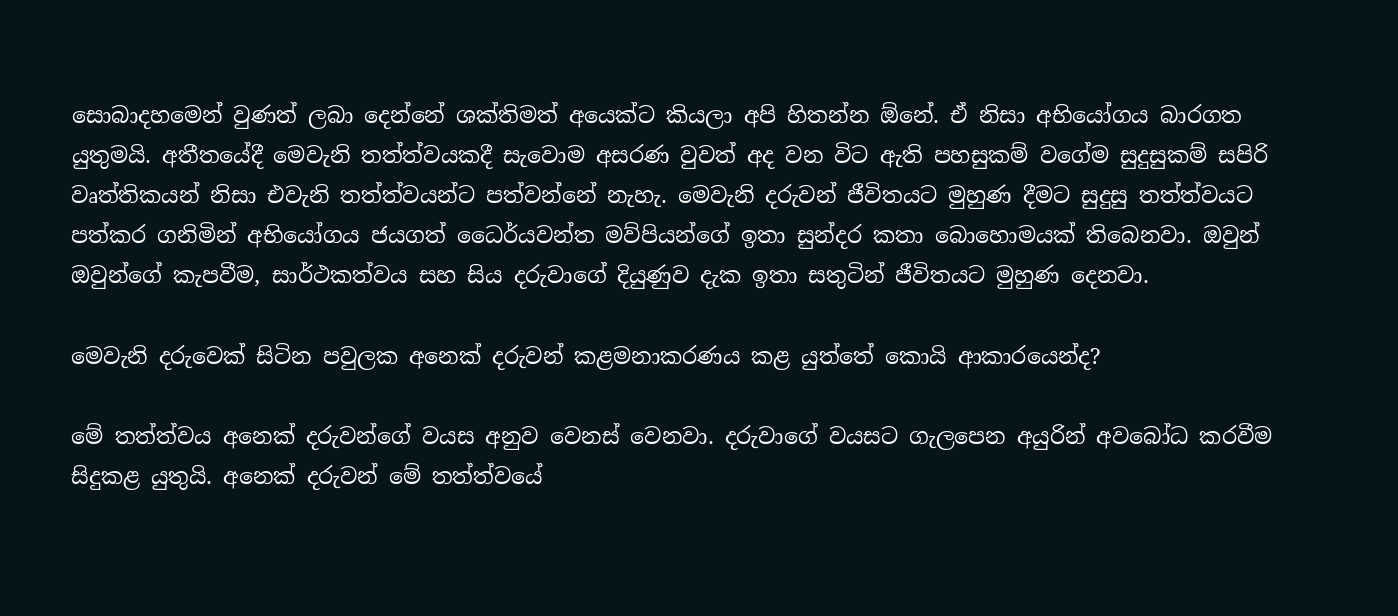සොබාදහමෙන් වුණත් ලබා දෙන්නේ ශක්තිමත් අයෙක්ට කියලා අපි හිතන්න ඕනේ. ඒ නිසා අභියෝගය බාරගත යුතුමයි. අතීතයේදී මෙවැනි තත්ත්වයකදී සැවොම අසරණ වුවත් අද වන විට ඇති පහසුකම් වගේම සුදුසුකම් සපිරි වෘත්තිකයන් නිසා එවැනි තත්ත්වයන්ට පත්වන්නේ නැහැ. මෙවැනි දරුවන් ජීවිතයට මුහුණ දීමට සුදුසු තත්ත්වයට පත්කර ගනිමින් අභියෝගය ජයගත් ධෛර්යවන්ත මව්පියන්ගේ ඉතා සුන්දර කතා බොහොමයක් තිබෙනවා. ඔවුන් ඔවුන්ගේ කැපවීම, සාර්ථකත්වය සහ සිය දරුවාගේ දියුණුව දැක ඉතා සතුටින් ජීවිතයට මුහුණ දෙනවා.

මෙවැනි දරුවෙක් සිටින පවුලක අනෙක් දරුවන් කළමනාකරණය කළ යුත්තේ කොයි ආකාරයෙන්ද?

මේ තත්ත්වය අනෙක් දරුවන්ගේ වයස අනුව වෙනස් වෙනවා. දරුවාගේ වයසට ගැලපෙන අයුරින් අවබෝධ කරවීම සිදුකළ යුතුයි. අනෙක් දරුවන් මේ තත්ත්වයේ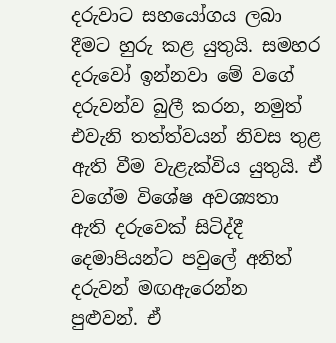දරුවාට සහයෝගය ලබා දීමට හුරු කළ යුතුයි. සමහර දරුවෝ ඉන්නවා මේ වගේ දරුවන්ව බුලී කරන, නමුත් එවැනි තත්ත්වයන් නිවස තුළ ඇති වීම වැළැක්විය යුතුයි. ඒ වගේම විශේෂ අවශ්‍යතා ඇති දරුවෙක් සිටිද්දී දෙමාපියන්ට පවුලේ අනිත් දරුවන් මඟඇරෙන්න පුළුවන්. ඒ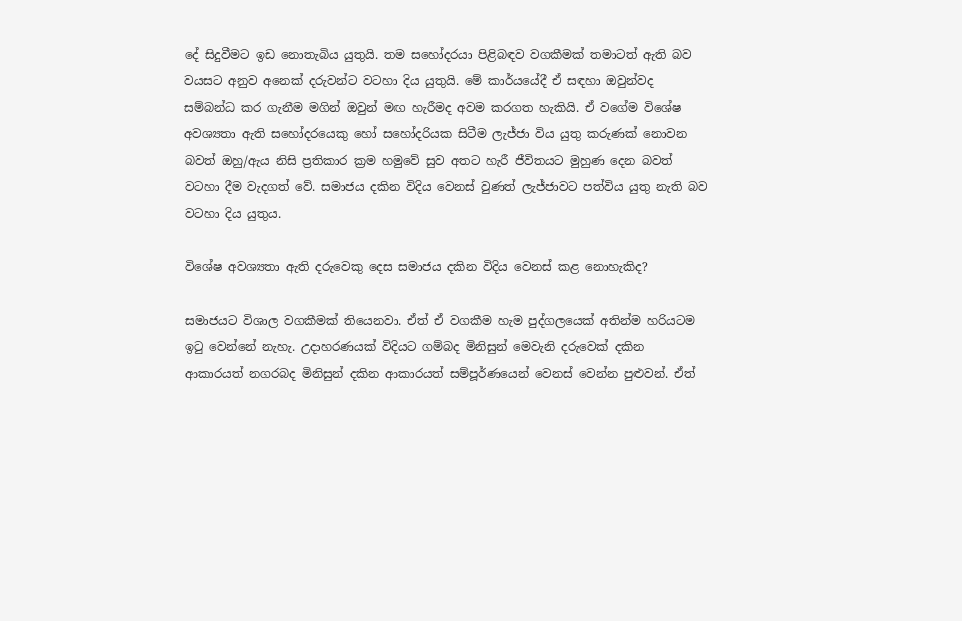දේ සිදුවීමට ඉඩ නොතැබිය යුතුයි. තම සහෝදරයා පිළිබඳව වගකීමක් තමාටත් ඇති බව වයසට අනුව අනෙක් දරුවන්ට වටහා දිය යුතුයි. මේ කාර්යයේදී ඒ සඳහා ඔවුන්වද සම්බන්ධ කර ගැනීම මගින් ඔවුන් මඟ හැරීමද අවම කරගත හැකියි. ඒ වගේම විශේෂ අවශ්‍යතා ඇති සහෝදරයෙකු හෝ සහෝදරියක සිටීම ලැජ්ජා විය යුතු කරුණක් නොවන බවත් ඔහු/ඇය නිසි ප්‍රතිකාර ක්‍රම හමුවේ සුව අතට හැරී ජීවිතයට මුහුණ දෙන බවත් වටහා දීම වැදගත් වේ. සමාජය දකින විදිය වෙනස් වුණත් ලැජ්ජාවට පත්විය යුතු නැති බව වටහා දිය යුතුය.

විශේෂ අවශ්‍යතා ඇති දරුවෙකු දෙස සමාජය දකින විදිය වෙනස් කළ නොහැකිද?

සමාජයට විශාල වගකීමක් තියෙනවා. ඒත් ඒ වගකීම හැම පුද්ගලයෙක් අතින්ම හරියටම ඉටු වෙන්නේ නැහැ. උදාහරණයක් විදියට ගම්බද මිනිසුන් මෙවැනි දරුවෙක් දකින ආකාරයත් නගරබද මිනිසුන් දකින ආකාරයත් සම්පූර්ණයෙන් වෙනස් වෙන්න පුළුවන්. ඒත්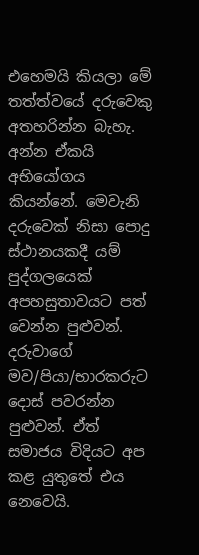එහෙමයි කියලා මේ තත්ත්වයේ දරුවෙකු අතහරින්න බැහැ. අන්න ඒකයි අභියෝගය කියන්නේ. මෙවැනි දරුවෙක් නිසා පොදු ස්ථානයකදී යම් පුද්ගලයෙක් අපහසුතාවයට පත් වෙන්න පුළුවන්. දරුවාගේ මව/පියා/භාරකරුට දොස් පවරන්න පුළුවන්. ඒත් සමාජය විදියට අප කළ යුතුතේ එය නෙවෙයි.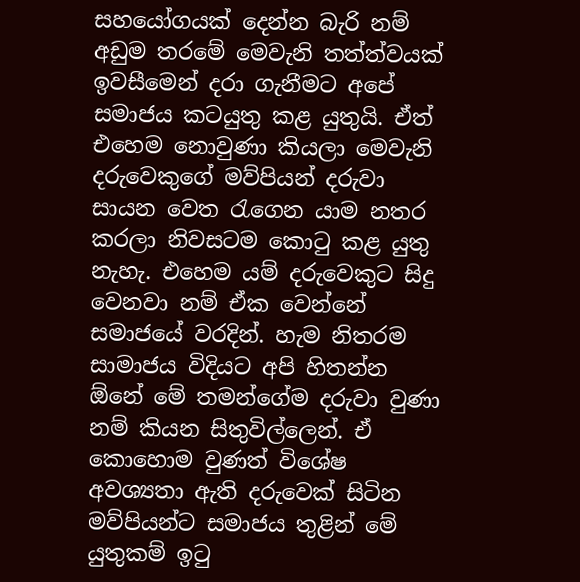සහයෝගයක් දෙන්න බැරි නම් අඩුම තරමේ මෙවැනි තත්ත්වයක් ඉවසීමෙන් දරා ගැනීමට අපේ සමාජය කටයුතු කළ යුතුයි. ඒත් එහෙම නොවුණා කියලා මෙවැනි දරුවෙකුගේ මව්පියන් දරුවා සායන වෙත රැගෙන යාම නතර කරලා නිවසටම කොටු කළ යුතු නැහැ. එහෙම යම් දරුවෙකුට සිදු වෙනවා නම් ඒක වෙන්නේ සමාජයේ වරදින්. හැම නිතරම සාමාජය විදියට අපි හිතන්න ඕනේ මේ තමන්ගේම දරුවා වුණා නම් කියන සිතුවිල්ලෙන්. ඒ කොහොම වුණත් විශේෂ අවශ්‍යතා ඇති දරුවෙක් සිටින මව්පියන්ට සමාජය තුළින් මේ යුතුකම් ඉටු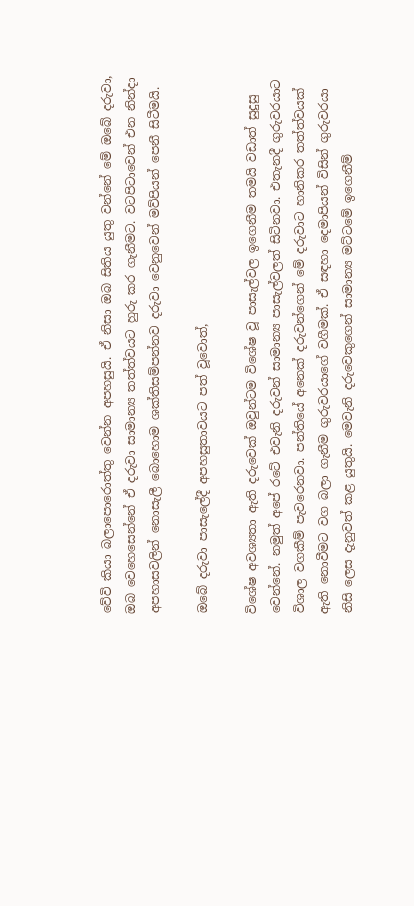වේවි කියා බලාපොරොත්තු වෙන්න අපහසුයි. ඒ නිසා ඔබ සිතිය යුතු‍ වන්නේ මේ ඔබේ දරුවා, ඔබ වෙහෙසෙන්නේ ඒ දරුවා සාමාන්‍ය තත්ත්වයට හුරු කර ගැනීමට. වටපිටාවෙන් එන නින්දා අපහාසවලින් නොසැලී බොහොම ශක්තිසම්පන්නව දරුවා වෙනුවෙන් මව්පියන් පෙනී සිටීමයි.

ඔබේ දරුවා පාසැලේදී අපහසුතාවයට පත් වූවොත්,

විශේෂ අවශ්‍යතා ඇති දරුවෙක් ඔවුන්ටම විශේෂ වූ පාසැල්වල ඉගෙනීම තමයි වඩාත් සුදුසු වෙන්නේ. නමුත් අපේ රටේ එවැනි දරුවන් සාමාන්‍ය පාසැල්වලත් සිටිනවා. එතැනදී ගුරුවරයාට විශාල වගකීම් පැවරෙනවා. පන්තියේ අනෙක් දරුවන්ගෙන් මේ දරුවාට හානිකර තත්ත්වයක් ඇති නොවීමට වග බලා ගැනීම ගුරුවරයාගේ වගීමක්. ඒ සඳහා දෙමාපියන් විසින් ගුරුවරයා නිසි ලෙස දැනුවත් කළ යුතුයි. මෙවැනි දරුවෙකුගෙන් සාමාන්‍ය මට්ටමේ ඉගෙනීම්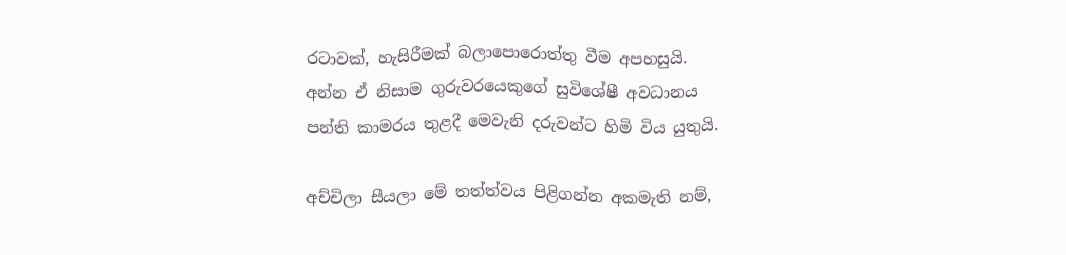රටාවක්, හැසිරීමක් බලාපොරොත්තු වීම අපහසුයි. අන්න ඒ නිසාම ගුරුවරයෙකුගේ සුවිශේෂී අවධානය පන්ති කාමරය තුළදී මෙවැනි දරුවන්ට හිමි විය යුතුයි.

අච්චිලා සීයලා මේ තත්ත්වය පිළිගන්න අකමැති නම්,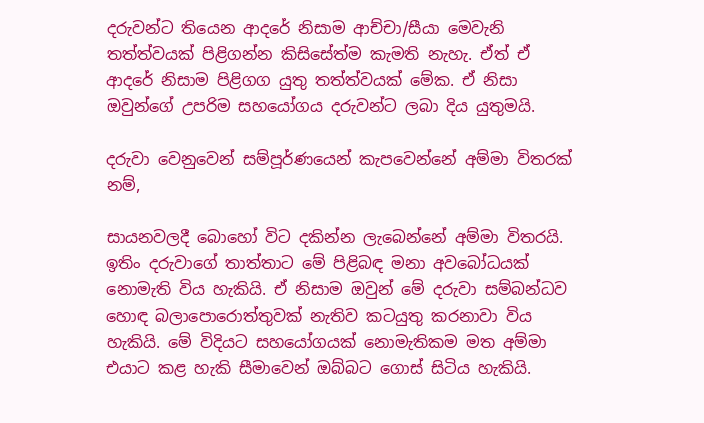දරුවන්ට තියෙන ආදරේ නිසාම ආච්චා/සීයා මෙවැනි තත්ත්වයක් පිළිගන්න කිසිසේත්ම කැමති නැහැ. ඒත් ඒ ආදරේ නිසාම පිළිගග යුතු තත්ත්වයක් මේක. ඒ නිසා ඔවුන්ගේ උපරිම සහයෝගය දරුවන්ට ලබා දිය යුතුමයි.

දරුවා වෙනුවෙන් සම්පූර්ණයෙන් කැපවෙන්නේ අම්මා විතරක් නම්,

සායනවලදී බොහෝ විට දකින්න ලැබෙන්නේ අම්මා විතරයි. ඉතිං දරුවාගේ තාත්තාට මේ පිළිබඳ මනා අවබෝධයක් නොමැති විය හැකියි. ඒ නිසාම ඔවුන් මේ දරුවා සම්බන්ධව හොඳ බලාපොරොත්තුවක් නැතිව කටයුතු කරනාවා විය හැකියි. මේ විදියට සහයෝගයක් නොමැතිකම මත අම්මා එයාට කළ හැකි සීමාවෙන් ඔබ්බට ගොස් සිටිය හැකියි.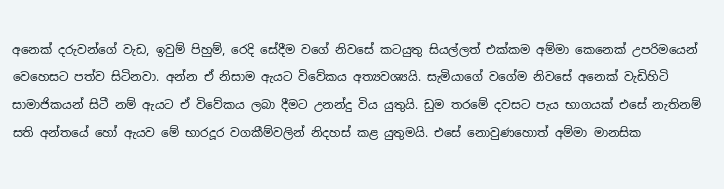අනෙක් දරුවන්ගේ වැඩ, ඉවුම් පිහුම්, රෙදි සේදීම වගේ නිවසේ කටයුතු සියල්ලත් එක්කම අම්මා කෙනෙක් උපරිමයෙන් වෙහෙසට පත්ව සිටිනවා. අන්න ඒ නිසාම ඇයට විවේකය අත්‍යවශ්‍යයි. සැමියාගේ වගේම නිවසේ අනෙක් වැඩිහිටි සාමාජිකයන් සිටී නම් ඇයට ඒ විවේකය ලබා දීමට උනන්දු විය යුතුයි. ඩුම තරමේ දවසට පැය භාගයක් එසේ නැතිනම් සති අන්තයේ හෝ ඇයව මේ භාරදූර වගකීම්වලින් නිදහස් කළ යුතුමයි. එසේ නොවුණහොත් අම්මා මානසික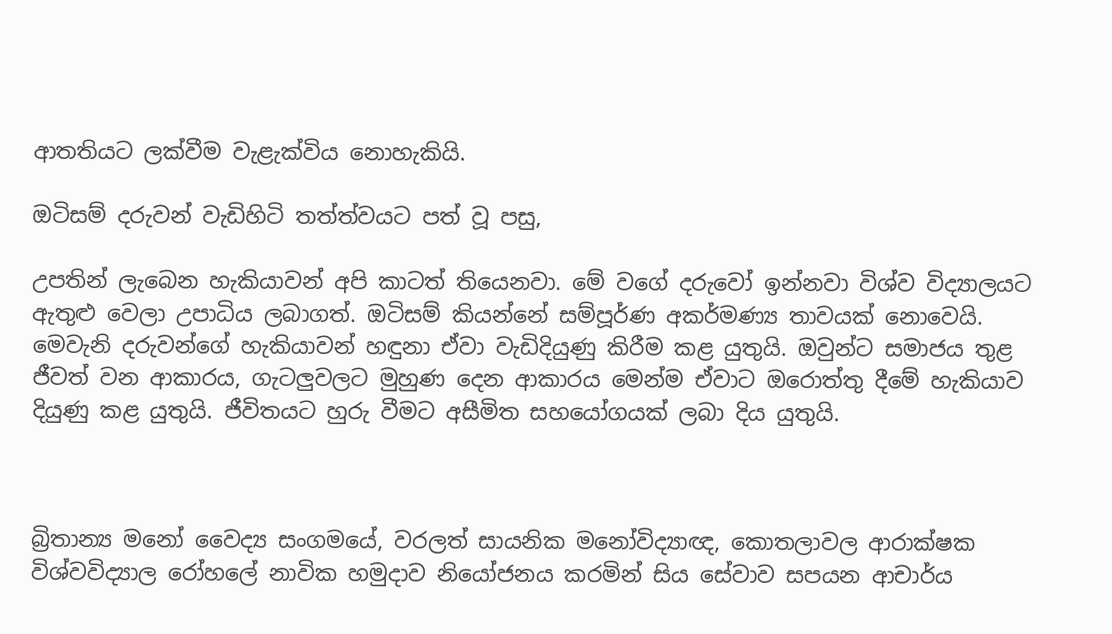ආතතියට ලක්වීම වැළැක්විය නොහැකියි.

ඔටිසම් දරුවන් වැඩිහිටි තත්ත්වයට පත් වූ පසු,

උපතින් ලැබෙන හැකියාවන් අපි කාටත් තියෙනවා. මේ වගේ දරුවෝ ඉන්නවා විශ්ව විද්‍යාලයට ඇතුළු වෙලා උපාධිය ලබාගත්. ඔටිසම් කියන්නේ සම්පූර්ණ අකර්මණ්‍ය තාවයක් නොවෙයි. මෙවැනි දරුවන්ගේ හැකියාවන් හඳුනා ඒවා වැඩිදියුණු කිරීම කළ යුතුයි. ඔවුන්ට සමාජය තුළ ජීවත් වන ආකාරය, ගැටලුවලට මුහුණ දෙන ආකාරය මෙන්ම ඒවාට ඔරොත්තු දීමේ හැකියාව දියුණු කළ යුතුයි. ජීවිතයට හුරු වීමට අසීමිත සහයෝගයක් ලබා දිය යුතුයි.



බ්‍රිතාන්‍ය මනෝ වෛද්‍ය සංගමයේ, වරලත් සායනික මනෝවිද්‍යාඥ, කොතලාවල ආරාක්ෂක විශ්වවිද්‍යාල රෝහලේ නාවික හමුදාව නියෝජනය කරමින් සිය සේවාව සපයන ආචාර්ය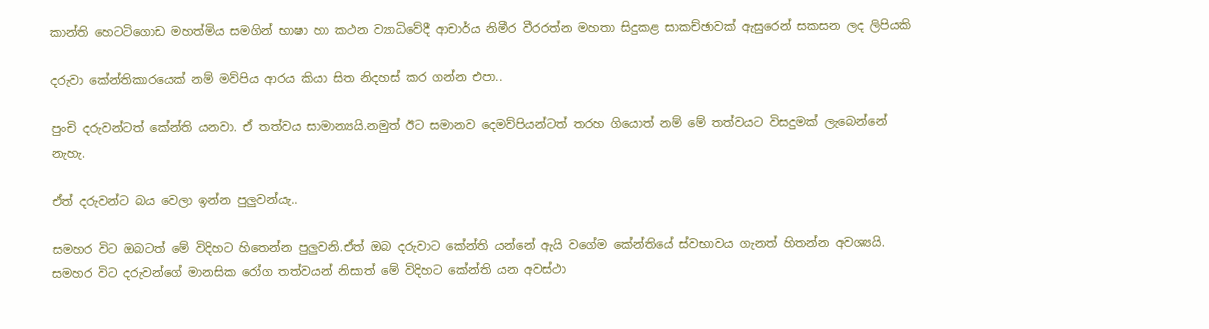කාන්ති හෙටටිගොඩ මහත්මිය සමගින් භාෂා හා කථන ව්‍යාධිවේදී ආචාර්ය නිමීර වීරරත්න මහතා සිදුකළ සාකච්ඡාවක් ඇසුරෙන් සකසන ලද ලිපියකි

දරුවා කේන්තිකාරයෙක් නම් මව්පිය ආරය කියා සිත නිදහස් කර ගන්න එපා..

පුංචි දරුවන්ටත් කේන්ති යනවා. ඒ තත්වය සාමාන්‍යයි.නමුත් ඊට සමානව දෙමව්පියන්ටත් තරහ ගියොත් නම් මේ තත්වයට විසදුමක් ලැබෙන්නේ නැහැ.

ඒත් දරුවන්ට බය වෙලා ඉන්න පුලුවන්යැ..

සමහර විට ඔබටත් මේ විදිහට හිතෙන්න පුලුවනි.ඒත් ඔබ දරුවාට කේන්ති යන්නේ ඇයි වගේම කේන්තියේ ස්වභාවය ගැනත් හිතන්න අවශ්‍යයි. සමහර විට දරුවන්ගේ මානසික රෝග තත්වයන් නිසාත් මේ විදිහට කේන්ති යන අවස්ථා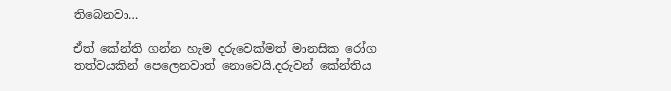තිබෙනවා…

ඒත් කේන්ති ගන්න හැම දරුවෙක්මත් මානසික රෝග තත්වයකින් පෙලෙනවාත් නොවෙයි.දරුවන් කේන්තිය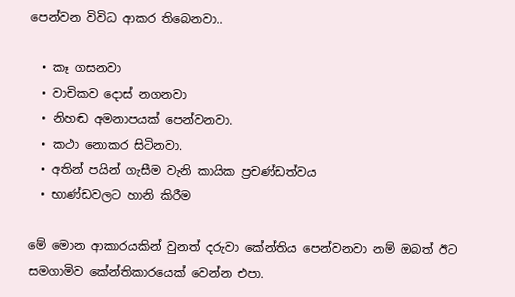පෙන්වන විවිධ ආකර තිබෙනවා..

  • කෑ ගසනවා
  • වාචිකව දොස් නගනවා
  • නිහඬ අමනාපයක් පෙන්වනවා.
  • කථා නොකර සිටිනවා.
  • අතින් පයින් ගැසීම වැනි කායික ප්‍රචණ්ඩත්වය
  • භාණ්ඩවලට හානි කිරීම

මේ මොන ආකාරයකින් වුනත් දරුවා කේන්තිය පෙන්වනවා නම් ඔබත් ඊට සමගාමිව කේන්තිකාරයෙක් වෙන්න එපා.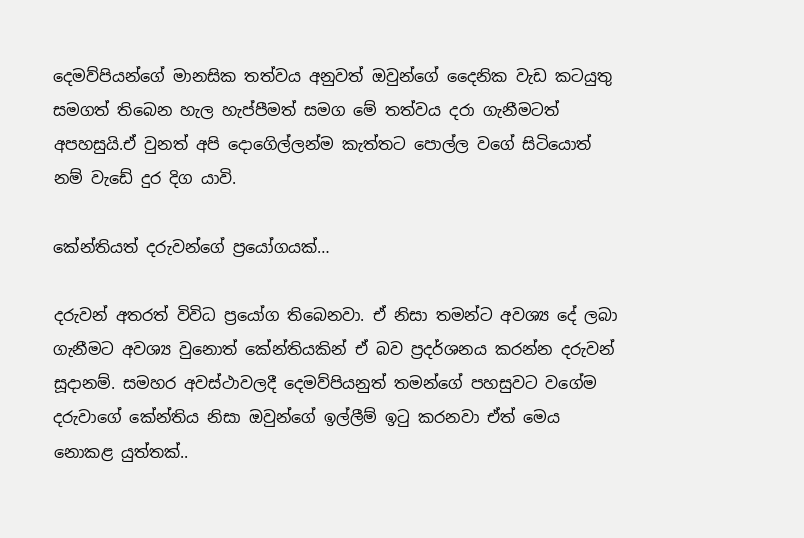දෙමව්පියන්ගේ මානසික තත්වය අනුවත් ඔවුන්ගේ දෛනික වැඩ කටයුතු සමගත් තිබෙන හැල හැප්පීමත් සමග මේ තත්වය දරා ගැනීමටත් අපහසුයි.ඒ වුනත් අපි දොගෙිල්ලන්ම කැත්තට පොල්ල වගේ සිටියොත් නම් වැඩේ දුර දිග යාවි.

කේන්තියත් දරුවන්ගේ ප්‍රයෝගයක්…

දරුවන් අතරත් විවිධ ප්‍රයෝග තිබෙනවා. ඒ නිසා තමන්ට අවශ්‍ය දේ ලබා ගැනීමට අවශ්‍ය වුනොත් කේන්තියකින් ඒ බව ප්‍රදර්ශනය කරන්න දරුවන් සූදානම්. සමහර අවස්ථාවලදී දෙමව්පියනුත් තමන්ගේ පහසුවට වගේම දරුවාගේ කේන්තිය නිසා ඔවුන්ගේ ඉල්ලීම් ඉටු කරනවා ඒත් මෙය නොකළ යුත්තක්..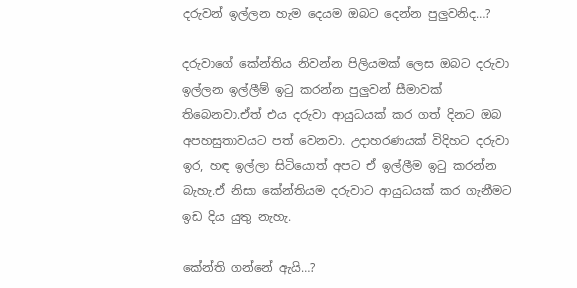දරුවන් ඉල්ලන හැම දෙයම ඔබට දෙන්න පුලුවනිද…?

දරුවාගේ කේන්තිය නිවන්න පිලියමක් ලෙස ඔබට දරුවා ඉල්ලන ඉල්ලීම් ඉටු කරන්න පුලුවන් සීමාවක් තිබෙනවා.ඒත් එය දරුවා ආයුධයක් කර ගත් දිනට ඔබ අපහසුතාවයට පත් වෙනවා. උදාහරණයක් විදිහට දරුවා ඉර, හඳ ඉල්ලා සිටියොත් අපට ඒ ඉල්ලීම ඉටු කරන්න බැහැ.ඒ නිසා කේන්තියම දරුවාට ආයුධයක් කර ගැනීමට ඉඩ දිය යුතු නැහැ.

කේන්ති ගන්නේ ඇයි…?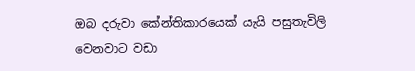ඔබ දරුවා කේන්තිකාරයෙක් යැයි පසුතැවිලි වෙනවාට වඩා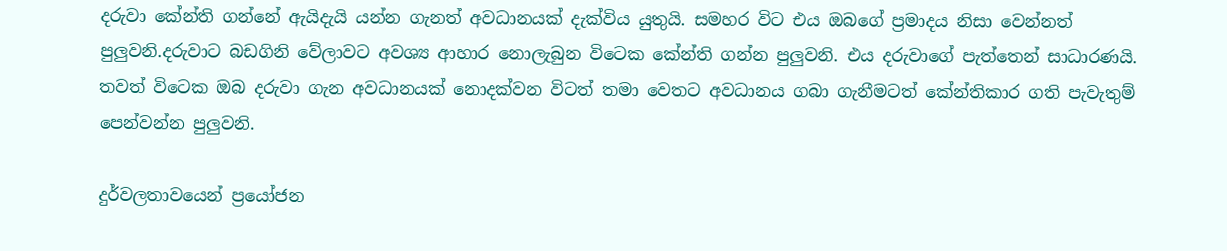දරුවා කේන්ති ගන්නේ ඇයිදැයි යන්න ගැනත් අවධානයක් දැක්විය යුතුයි. සමහර විට එය ඔබගේ ප්‍රමාදය නිසා වෙන්නත් පුලුවනි.දරුවාට බඩගිනි වේලාවට අවශ්‍ය ආහාර නොලැබුන විටෙක කේන්ති ගන්න පුලුවනි. එය දරුවාගේ පැත්තෙන් සාධාරණයි. තවත් විටෙක ඔබ දරුවා ගැන අවධානයක් නොදක්වන විටත් තමා වෙතට අවධානය ගබා ගැනීමටත් කේන්තිකාර ගති පැවැතුම් පෙන්වන්න පුලුවනි.

දුර්වලතාවයෙන් ප්‍රයෝජන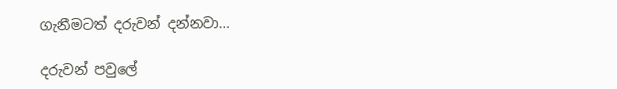ගැනීමටත් දරුවන් දන්නවා…

දරුවන් පවුලේ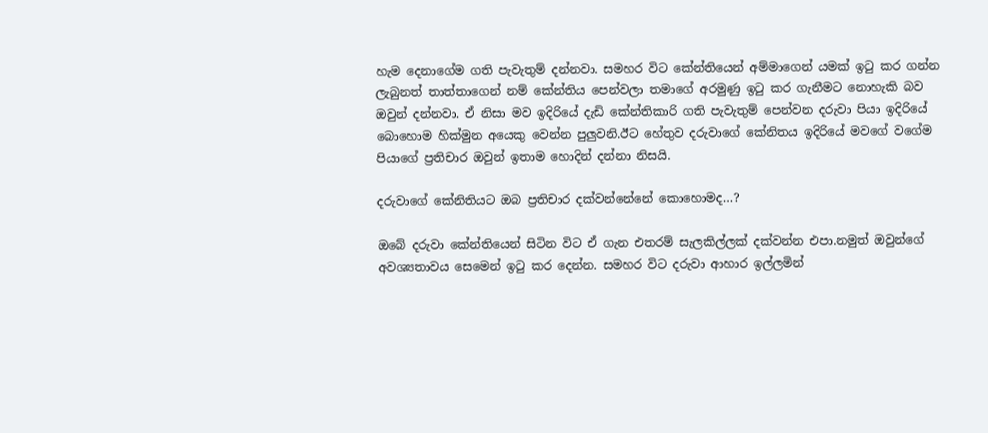හැම දෙනාගේම ගති පැවැතුම් දන්නවා. සමහර විට කේන්තියෙන් අම්මාගෙන් යමක් ඉටු කර ගන්න ලැබුනත් තාත්තාගෙන් නම් කේන්තිය පෙන්වලා තමාගේ අරමුණු ඉටු කර ගැනීමට නොහැකි බව ඔවුන් දන්නවා. ඒ නිසා මව ඉදිරියේ දැඩි කේන්තිකාරි ගති පැවැතුම් පෙන්වන දරුවා පියා ඉදිරියේ බොහොම හික්මුන අයෙකු වෙන්න පුලුවනි.ඊට හේතුව දරුවාගේ කේනිතය ඉදිරියේ මවගේ වගේම පියාගේ ප්‍රතිචාර ඔවුන් ඉතාම හොදින් දන්නා නිසයි.

දරුවාගේ කේනිතියට ඔබ ප්‍රතිචාර දක්වන්නේනේ කොහොමද…?

ඔබේ දරුවා කේන්තියෙන් සිටින විට ඒ ගැන එතරම් සැලකිල්ලක් දක්වන්න එපා.නමුත් ඔවුන්ගේ අවශ්‍යතාවය සෙමෙන් ඉටු කර දෙන්න. සමහර විට දරුවා ආහාර ඉල්ලමින්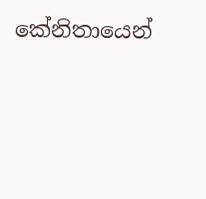කේනිතායෙන්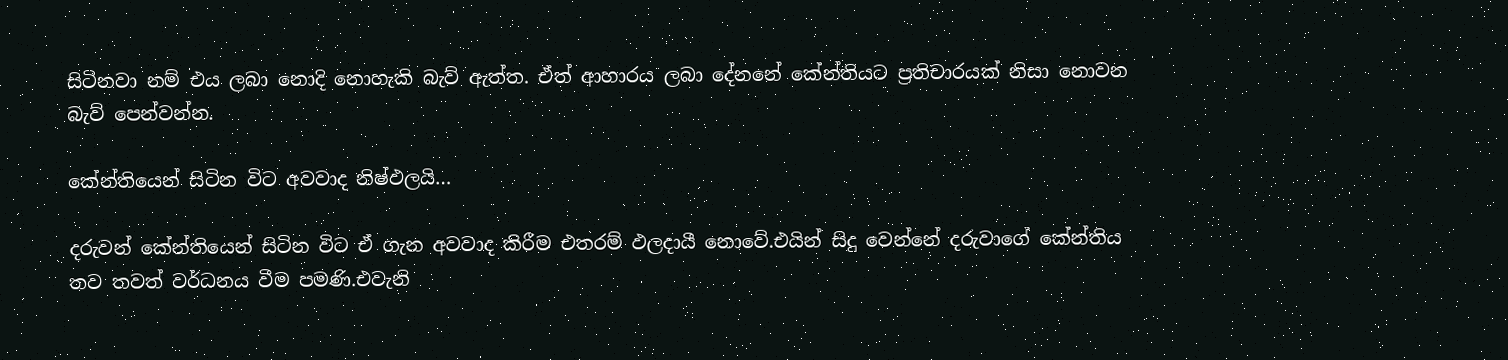සිටිනවා නම් එය ලබා නොදි නොහැකි බැව් ඇත්ත. ඒත් ආහාරය ලබා දේනනේ කේන්තියට ප්‍රතිචාරයක් නිසා නොවන බැව් පෙන්වන්න.

කේන්තියෙන් සිටින විට අවවාද නිෂ්ඵලයි…

දරුවන් කේන්තියෙන් සිටින විට ඒ ගැන අවවාද කිරීම එතරම් ඵලදායී නොවේ.එයින් සිදු වෙන්නේ දරුවාගේ කේන්තිය තව තවත් වර්ධනය වීම පමණි.එවැනි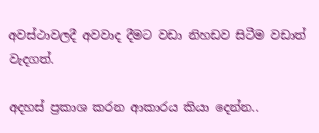අවස්ථාවලදී අවවාද දීමට වඩා නිහඩව සිටීම වඩාත් වැදගත්.

අදහස් ප්‍රකාශ කරන ආකාරය කියා දෙන්න..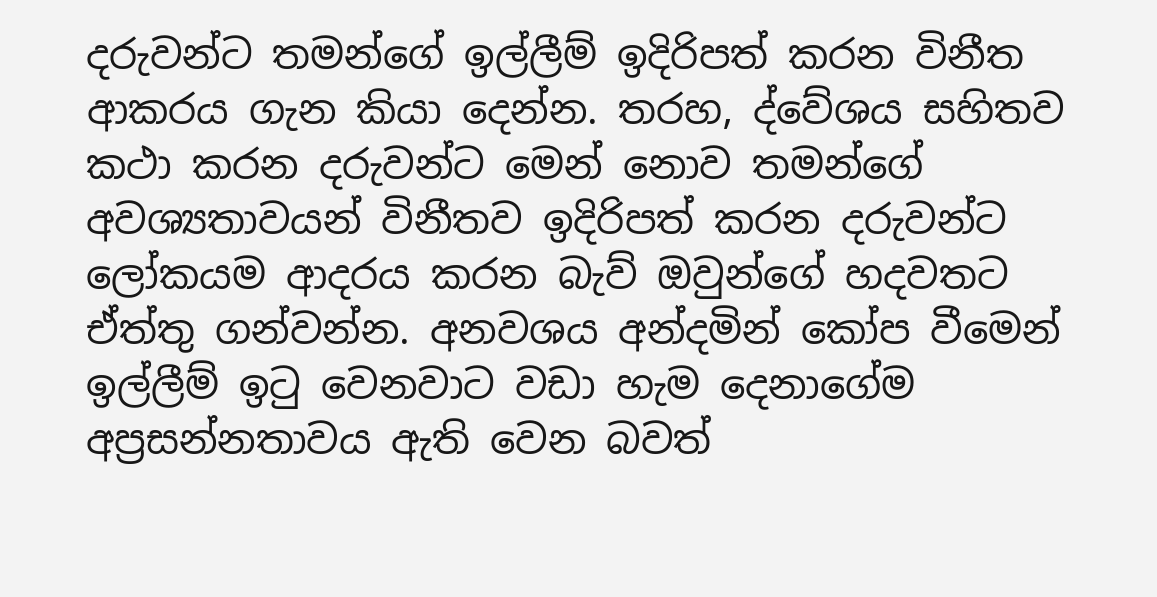දරුවන්ට තමන්ගේ ඉල්ලීම් ඉදිරිපත් කරන විනීත ආකරය ගැන කියා දෙන්න. තරහ, ද්වේශය සහිතව කථා කරන දරුවන්ට මෙන් නොව තමන්ගේ අවශ්‍යතාවයන් විනීතව ඉදිරිපත් කරන දරුවන්ට ලෝකයම ආදරය කරන බැව් ඔවුන්ගේ හදවතට ඒත්තු ගන්වන්න. අනවශය අන්දමින් කෝප වීමෙන් ඉල්ලීම් ඉටු වෙනවාට වඩා හැම දෙනාගේම අප්‍රසන්නතාවය ඇති වෙන බවත්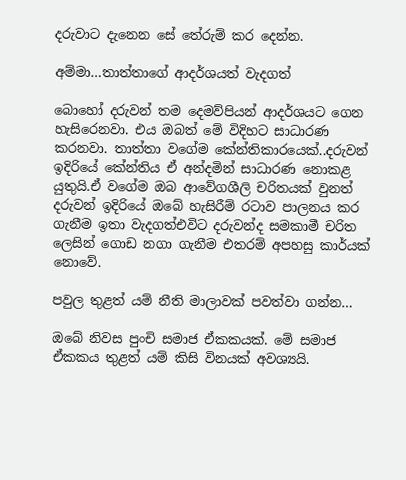දරුවාට දැනෙන සේ තේරුම් කර දෙන්න.

අම්මා…තාත්තාගේ ආදර්ශයත් වැදගත්

බොහෝ දරුවන් තම දෙමව්පියන් ආදර්ශයට ගෙන හැසිරෙනවා. එය ඔබත් මේ විදිහට සාධාරණ කරනවා. තාත්තා වගේම කේන්තිකාරයෙක්..දරුවන් ඉදිරියේ කේන්තිය ඒ අන්දමින් සාධාරණ නොකළ යුතුයි.ඒ වගේම ඔබ ආවේගශීලි චරිතයක් වුනත් දරුවන් ඉදිරියේ ඔබේ හැසිරීම් රටාව පාලනය කර ගැනීම ඉතා වැදගත්එවිට දරුවන්ද සමකාමී චරිත ලෙසින් ගොඩ නගා ගැනීම එතරම් අපහසු කාර්යක් නොවේ.

පවුල තුළත් යම් නීති මාලාවක් පවත්වා ගන්න…

ඔබේ නිවස පුංචි සමාජ ඒකකයක්. මේ සමාජ ඒකකය තුළත් යම් කිසි විනයක් අවශ්‍යයි.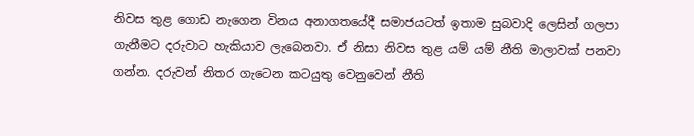නිවස තුළ ගොඩ නැගෙන විනය අනාගතයේදී සමාජයටත් ඉතාම සුබවාදි ලෙසින් ගලපා ගැනීමට දරුවාට හැකියාව ලැබෙනවා. ඒ නිසා නිවස තුළ යම් යම් නීති මාලාවක් පනවා ගන්න. දරුවන් නිතර ගැටෙන කටයුතු වෙනුවෙන් නීති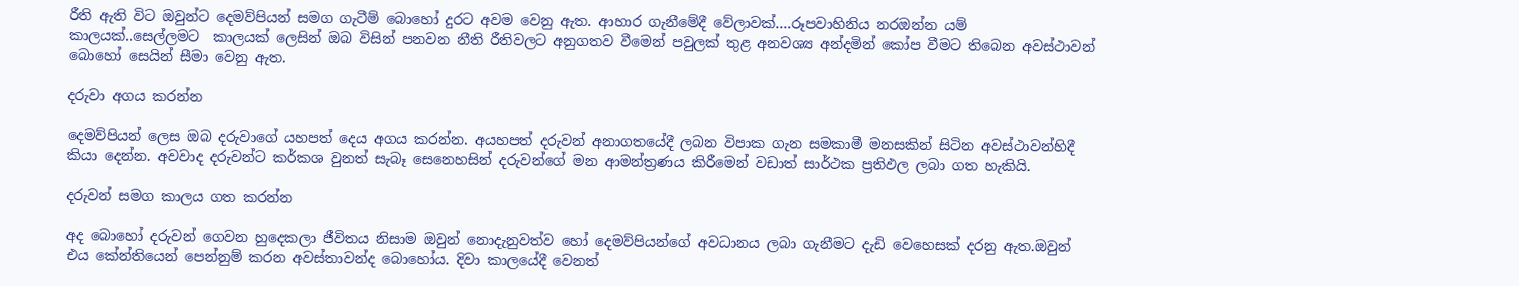රීති ඇති විට ඔවුන්ට දෙමව්පියන් සමග ගැටීම් බොහෝ දුරට අවම වෙනු ඇත. ආහාර ගැනීමේදී වේලාවක්….රූපවාහිනිය නරඔන්න යම් කාලයක්..සෙල්ලමට  කාලයක් ලෙසින් ඔබ විසින් පනවන නීති රීතිවලට අනුගතව වීමෙන් පවුලක් තුළ අනවශ්‍ය අන්දමින් කෝප වීමට තිබෙන අවස්ථාවන් බොහෝ සෙයින් සීමා වෙනු ඇත.

දරුවා අගය කරන්න

දෙමව්පියන් ලෙස ඔබ දරුවාගේ යහපත් දෙය අගය කරන්න. අයහපත් දරුවන් අනාගතයේදී ලබන විපාක ගැන සමකාමී මනසකින් සිටින අවස්ථාවන්හිදී කියා දෙන්න. අවවාද දරුවන්ට කර්කශ වුනත් සැබෑ සෙනෙහසින් දරුවන්ගේ මන ආමන්ත්‍රණය කිරීමෙන් වඩාත් සාර්ථක ප්‍රතිඵල ලබා ගත හැකියි.

දරුවන් සමග කාලය ගත කරන්න

අද බොහෝ දරුවන් ගෙවන හුදෙකලා ජීවිතය නිසාම ඔවුන් නොදැනුවත්ව හෝ දෙමව්පියන්ගේ අවධානය ලබා ගැනීමට දැඩි වෙහෙසක් දරනු ඇත.ඔවුන් එය කේන්තියෙන් පෙන්නුම් කරන අවස්තාවන්ද බොහෝය. දිවා කාලයේදී වෙනත්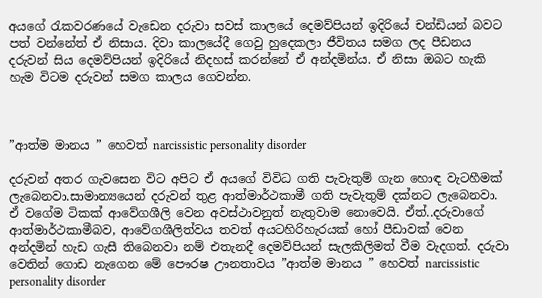අයගේ රැකවරණයේ වැඩෙන දරුවා සවස් කාලයේ දෙමව්පියන් ඉදිරියේ චන්ඩියන් බවට පත් වන්නේත් ඒ නිසාය. දිවා කාලයේදී ගෙවු හුදෙකලා ජීවිතය සමග ලද පීඩනය දරුවන් සිය දෙමව්පියන් ඉදිරියේ නිදහස් කරන්නේ ඒ අන්දමින්ය. ඒ නිසා ඔබට හැකි හැම විටම දරුවන් සමග කාලය ගෙවන්න.



”ආත්ම මානය ” හෙවත් narcissistic personality disorder

දරුවන් අතර ගැවසෙන විට අපිට ඒ අයගේ විවිධ ගති පැවැතුම් ගැන හොඳ වැටහීමක් ලැබෙනවා.සාමාන්‍යයෙන් දරුවන් තුළ ආත්මාර්ථකාමී ගති පැවැතුම් දක්නට ලැබෙනවා. ඒ වගේම ටිකක් ආවේගශීලි වෙන අවස්ථාවනුත් නැතුවාම නොවෙයි. ඒත්..දරුවාගේ ආත්මාර්ථකාමීබව, ආවේගශීලිත්වය තවත් අයටහිරිහැරයක් හෝ පීඩාවක් වෙන අන්දමින් හැඩ ගැසී තිබෙනවා නම් එතැනදී දෙමව්පියන් සැලකිලිමත් වීම වැදගත්. දරුවා වෙතින් ගොඩ නැගෙන මේ පෞරෂ ඌනතාවය ”ආත්ම මානය ” හෙවත් narcissistic personality disorder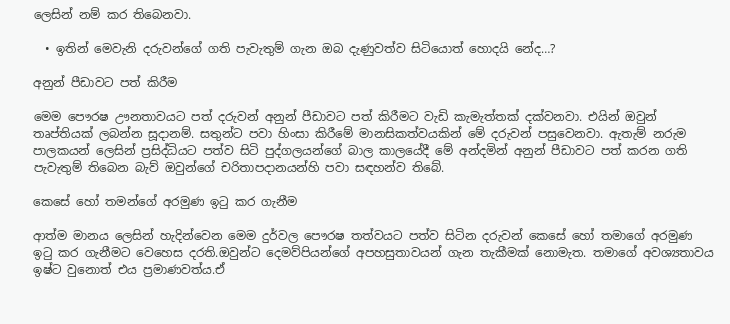ලෙසින් නම් කර තිබෙනවා.

  • ඉතින් මෙවැනි දරුවන්ගේ ගති පැවැතුම් ගැන ඔබ දැණුවත්ව සිටියොත් හොදයි නේද…?

අනුන් පීඩාවට පත් කිරීම

මෙම පෞරෂ ඌනතාවයට පත් දරුවන් අනුන් පීඩාවට පත් කිරීමට වැඩි කැමැත්තක් දක්වනවා. එයින් ඔවුන් තෘප්තියක් ලබන්න සූදානම්. සතුන්ට පවා හිංසා කිරීමේ මානසිකත්වයකින් මේ දරුවන් පසුවෙනවා. ඇතැම් නරුම පාලකයන් ලෙසින් ප්‍රසිද්ධියට පත්ව සිටි පුද්ගලයන්ගේ බාල කාලයේදී මේ අන්දමින් අනුන් පීඩාවට පත් කරන ගති පැවැතුම් තිබෙන බැව් ඔවුන්ගේ චරිතාපදානයන්හි පවා සඳහන්ව තිබේ.

කෙසේ හෝ තමන්ගේ අරමුණ ඉටු කර ගැනීම

ආත්ම මානය ලෙසින් හැදින්වෙන මෙම දුර්වල පෞරෂ තත්වයට පත්ව සිටින දරුවන් කෙසේ හෝ තමාගේ අරමුණ ඉටු කර ගැනීමට වෙහෙස දරති.ඔවුන්ට දෙමව්පියන්ගේ අපහසුතාවයන් ගැන තැකීමක් නොමැත. තමාගේ අවශ්‍යතාවය ඉෂ්ට වුනොත් එය ප්‍රමාණවත්ය.ඒ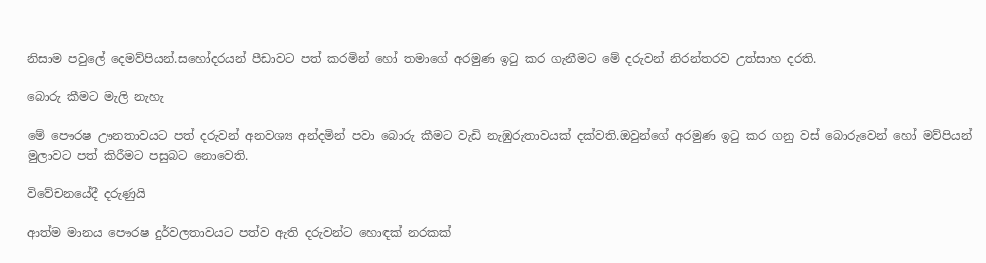නිසාම පවුලේ දෙමව්පියන්.සහෝදරයන් පීඩාවට පත් කරමින් හෝ තමාගේ අරමුණ ඉටු කර ගැනීමට මේ දරුවන් නිරන්තරව උත්සාහ දරති.

බොරු කීමට මැලි නැහැ

මේ පෞරෂ ඌනතාවයට පත් දරුවන් අනවශ්‍ය අන්දමින් පවා බොරු කීමට වැඩි නැඹුරුතාවයක් දක්වති.ඔවුන්ගේ අරමුණ ඉටු කර ගනු වස් බොරුවෙන් හෝ මව්පියන් මුලාවට පත් කිරීමට පසුබට නොවෙති.

විවේචනයේදී දරුණුයි

ආත්ම මානය පෞරෂ දුර්වලතාවයට පත්ව ඇති දරුවන්ට හොඳක් නරකක්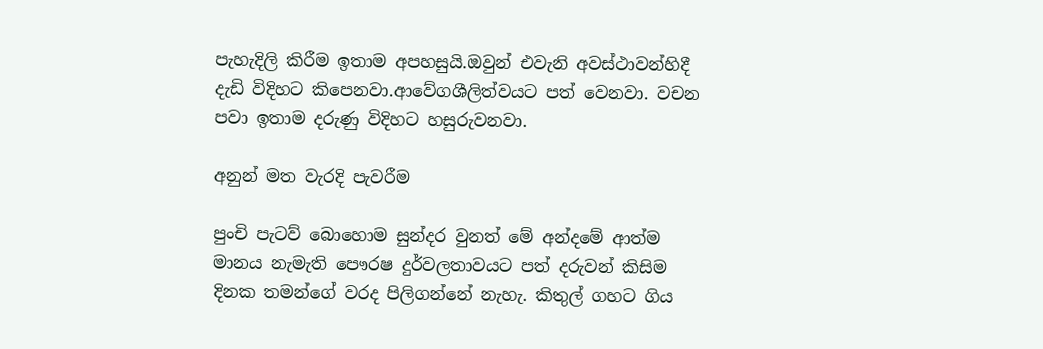පැහැදිලි කිරීම ඉතාම අපහසුයි.ඔවුන් එවැනි අවස්ථාවන්හිදී දැඩි විදිහට කිපෙනවා.ආවේගශීලිත්වයට පත් වෙනවා. වචන පවා ඉතාම දරුණු විදිහට හසුරුවනවා.

අනුන් මත වැරදි පැවරීම

පුංචි පැටව් බොහොම සුන්දර වුනත් මේ අන්දමේ ආත්ම මානය නැමැති පෞරෂ දුර්වලතාවයට පත් දරුවන් කිසිම දිනක තමන්ගේ වරද පිලිගන්නේ නැහැ. කිතුල් ගහට ගිය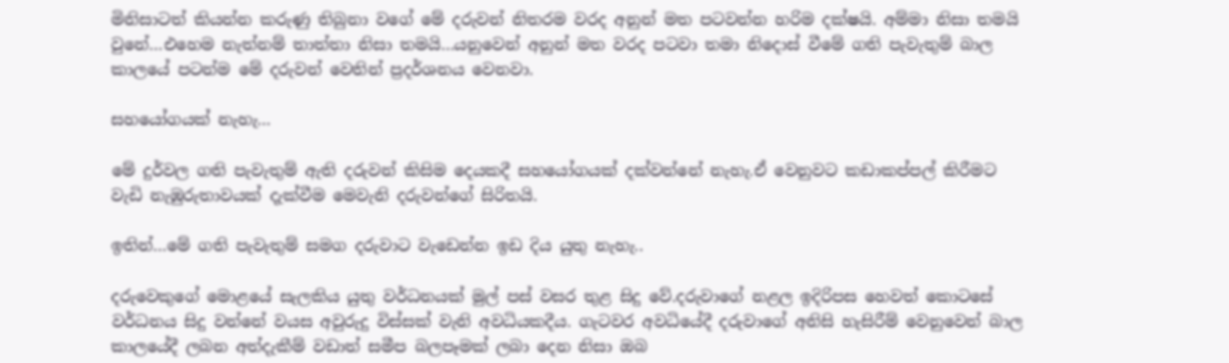මිනිසාටත් කියන්න කරුණු තිබුනා වගේ මේ දරුවන් නිතරම වරද අනුන් මත පටවන්න හරිම දක්ෂයි. අම්මා නිසා තමයි වුනේ…එහෙම නැත්නම් තාත්තා නිසා තමයි…යනුවෙන් අනුන් මත වරද පටවා තමා නිදොස් වීමේ ගති පැවැතුම් බාල කාලයේ පටන්ම මේ දරුවන් වෙතින් ප්‍රදර්ශනය වෙනවා.

සහයෝගයක් නැහැ…

මේ දුර්වල ගති පැවැතුම් ඇති දරුවන් කිසිම දෙයකදී සහයෝගයක් දක්වන්නේ නැහැ.ඒ වෙනුවට කඩාකප්පල් කිරීමට වැඩි නැඹුරුතාවයක් දැක්වීම මෙවැනි දරුවන්ගේ සිරිතයි.

ඉතින්…මේ ගති පැවැතුම් සමග දරුවාට වැඩෙන්න ඉඩ දිය යුතු නැහැ..

දරුවෙකුගේ මොළයේ සැලකිය යුතු වර්ධනයක් මුල් පස් වසර තුළ සිදු වේ.දරුවාගේ නළල ඉදිරිපස හෙවත් කොටසේ වර්ධනය සිදු වන්නේ වයස අවුරුදු විස්සක් වැනි අවධියකදීය. ගැටවර අවධියේදී දරුවාගේ අනිසි හැසිරීම් වෙනුවෙන් බාල කාලයේදී ලබන අත්දැකීම් වඩාත් සමීප බලපෑමක් ලබා දෙන නිසා ඔබ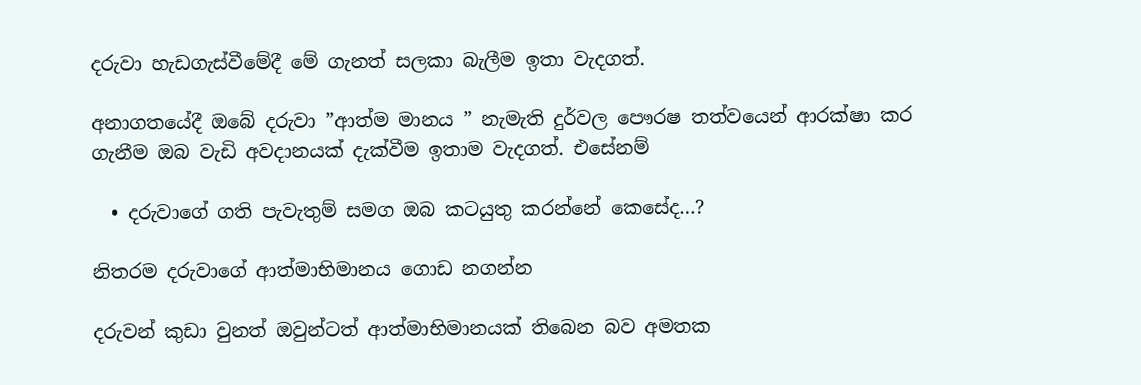දරුවා හැඩගැස්වීමේදී මේ ගැනත් සලකා බැලීම ඉතා වැදගත්.

අනාගතයේදී ඔබේ දරුවා ”ආත්ම මානය ” නැමැති දුර්වල පෞරෂ තත්වයෙන් ආරක්ෂා කර ගැනීම ඔබ වැඩි අවදානයක් දැක්වීම ඉතාම වැදගත්. එසේනම්

  • දරුවාගේ ගති පැවැතුම් සමග ඔබ කටයුතු කරන්නේ කෙසේද…?

නිතරම දරුවාගේ ආත්මාභිමානය ගොඩ නගන්න

දරුවන් කුඩා වුනත් ඔවුන්ටත් ආත්මාභිමානයක් තිබෙන බව අමතක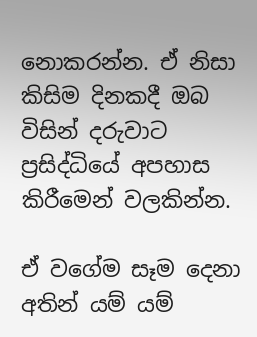නොකරන්න. ඒ නිසා කිසිම දිනකදී ඔබ විසින් දරුවාට ප්‍රසිද්ධියේ අපහාස කිරීමෙන් වලකින්න.

ඒ වගේම සෑම දෙනා අතින් යම් යම්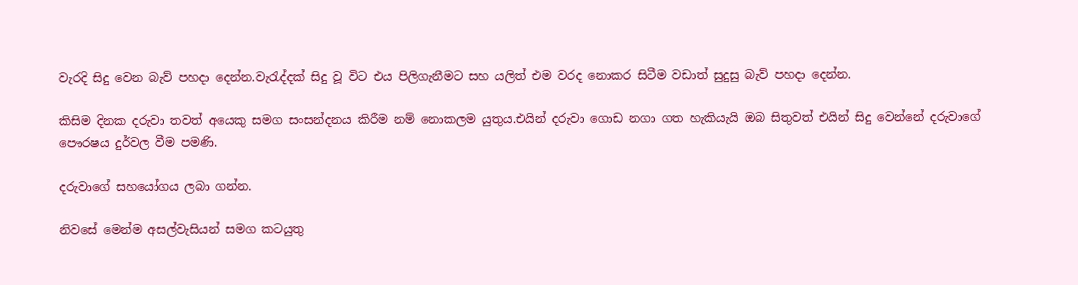වැරදි සිදු වෙන බැව් පහදා දෙන්න.වැරැද්දක් සිදු වූ විට එය පිලිගැනීමට සහ යලිත් එම වරද නොකර සිටීම වඩාත් සුදුසු බැව් පහදා දෙන්න.

කිසිම දිනක දරුවා තවත් අයෙකු සමග සංසන්දනය කිරීම නම් නොකලම යුතුය.එයින් දරුවා ගොඩ නගා ගත හැකියැයි ඔබ සිතුවත් එයින් සිදු වෙන්නේ දරුවාගේ පෞරෂය දුර්වල වීම පමණි.

දරුවාගේ සහයෝගය ලබා ගන්න.

නිවසේ මෙන්ම අසල්වැසියන් සමග කටයුතු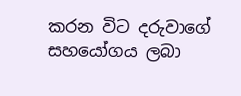කරන විට දරුවාගේ සහයෝගය ලබා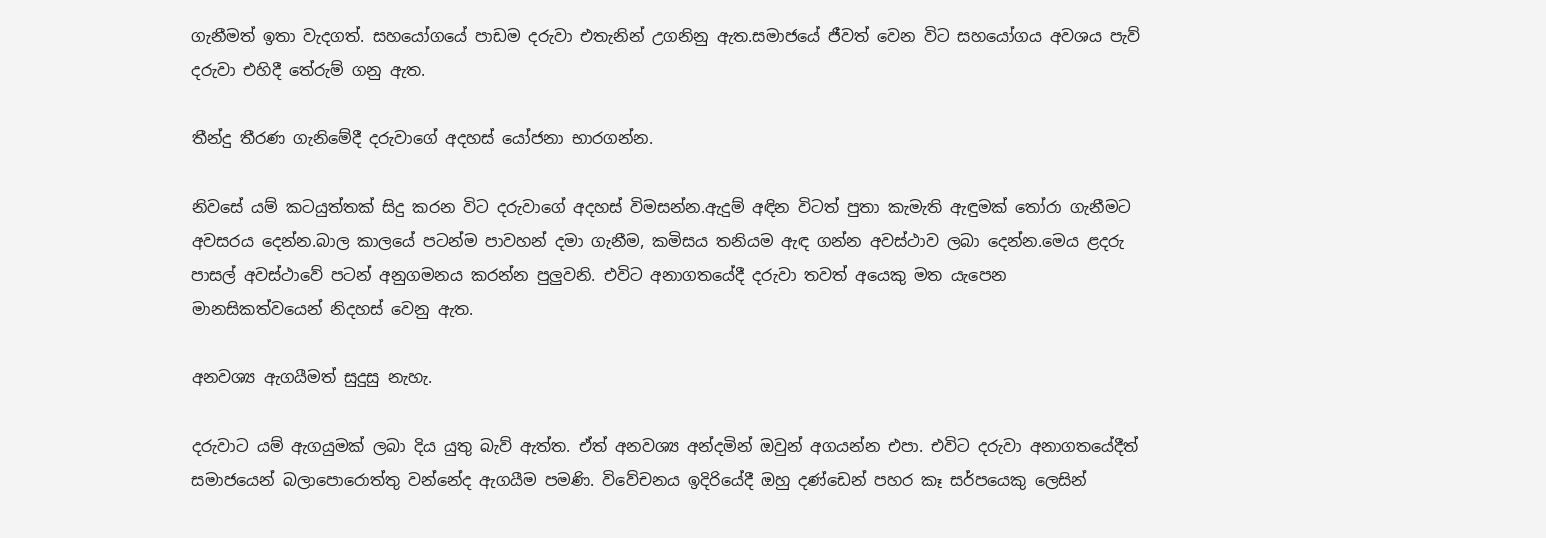ගැනීමත් ඉතා වැදගත්. සහයෝගයේ පාඩම දරුවා එතැනින් උගනිනු ඇත.සමාජයේ ජීවත් වෙන විට සහයෝගය අවශය පැව් දරුවා එහිදී තේරුම් ගනු ඇත.

තීන්දු තීරණ ගැනිමේදී දරුවාගේ අදහස් යෝජනා භාරගන්න.

නිවසේ යම් කටයුත්තක් සිදු කරන විට දරුවාගේ අදහස් විමසන්න.ඇදුම් අඳින විටත් පුතා කැමැති ඇඳුමක් තෝරා ගැනීමට අවසරය දෙන්න.බාල කාලයේ පටන්ම පාවහන් දමා ගැනීම, කමිසය තනියම ඇඳ ගන්න අවස්ථාව ලබා දෙන්න.මෙය ළදරු පාසල් අවස්ථාවේ පටන් අනුගමනය කරන්න පුලුවනි. එවිට අනාගතයේදී දරුවා තවත් අයෙකු මත යැපෙන මානසිකත්වයෙන් නිදහස් වෙනු ඇත.

අනවශ්‍ය ඇගයීමත් සුදුසු නැහැ.

දරුවාට යම් ඇගයුමක් ලබා දිය යුතු බැව් ඇත්ත. ඒත් අනවශ්‍ය අන්දමින් ඔවුන් අගයන්න එපා. එවිට දරුවා අනාගතයේදීත් සමාජයෙන් බලාපොරොත්තු වන්නේද ඇගයීම පමණි. විවේචනය ඉදිරියේදී ඔහු දණ්ඩෙන් පහර කෑ සර්පයෙකු ලෙසින්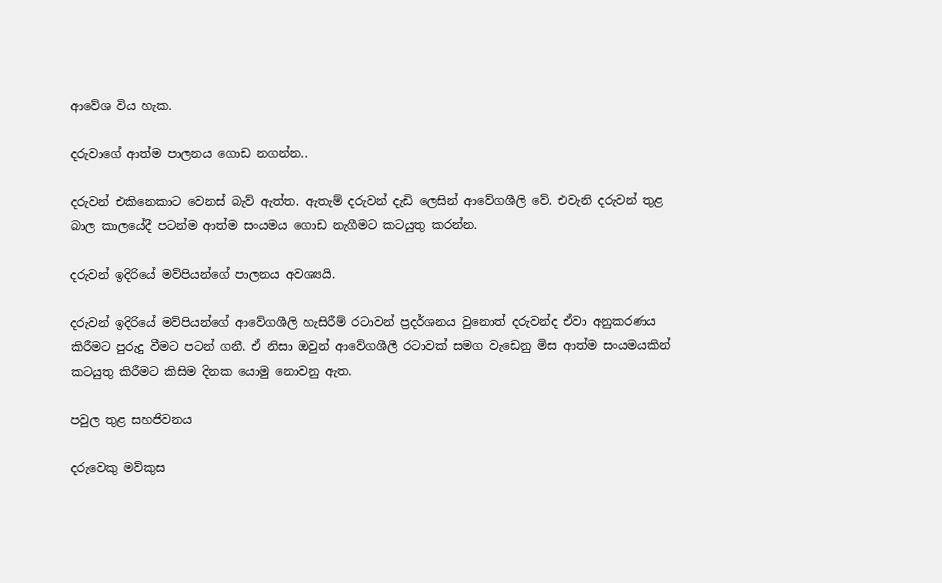ආවේශ විය හැක.

දරුවාගේ ආත්ම පාලනය ගොඩ නගන්න..

දරුවන් එකිනෙකාට වෙනස් බැව් ඇත්ත. ඇතැම් දරුවන් දැඩි ලෙසින් ආවේගශීලි වේ. එවැනි දරුවන් තුළ බාල කාලයේදී පටන්ම ආත්ම සංයමය ගොඩ නැගීමට කටයුතු කරන්න.

දරුවන් ඉදිරියේ මව්පියන්ගේ පාලනය අවශ්‍යයි.

දරුවන් ඉදිරියේ මව්පියන්ගේ ආවේගශීලි හැසිරීම් රටාවන් ප්‍රදර්ශනය වුනොත් දරුවන්ද ඒවා අනුකරණය කිරීමට පුරුදු වීමට පටන් ගනී. ඒ නිසා ඔවුන් ආවේගශීලී රටාවක් සමග වැඩෙනු මිස ආත්ම සංයමයකින් කටයුතු කිරීමට කිසිම දිනක යොමු නොවනු ඇත.

පවුල තුළ සහජිවනය

දරුවෙකු මව්කුස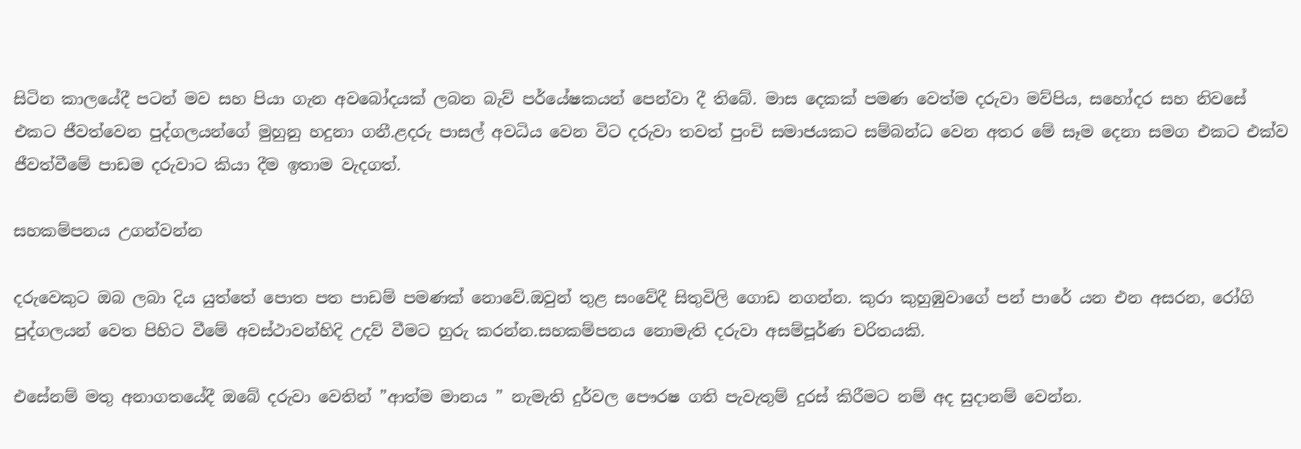සිටින කාලයේදී පටන් මව සහ පියා ගැන අවබෝදයක් ලබන බැව් පර්යේෂකයන් පෙන්වා දී තිබේ. මාස දෙකක් පමණ වෙත්ම දරුවා මව්පිය, සහෝදර සහ නිවසේ එකට ජීවත්වෙන පුද්ගලයන්ගේ මුහුනු හදුනා ගනී.ළදරු පාසල් අවධිය වෙන විට දරුවා තවත් පුංචි සමාජයකට සම්බන්ධ වෙන අතර මේ සෑම දෙනා සමග එකට එක්ව ජීවත්වීමේ පාඩම දරුවාට කියා දීම ඉතාම වැදගත්.

සහකම්පනය උගන්වන්න

දරුවෙකුට ඔබ ලබා දිය යුත්තේ පොත පත පාඩම් පමණක් නොවේ.ඔවුන් තුළ සංවේදී සිතුවිලි ගොඩ නගන්න. කුරා කුහුඹුවාගේ පන් පාරේ යන එන අසරන, රෝගි පුද්ගලයන් වෙත පිහිට වීමේ අවස්ථාවන්හිදි උදව් වීමට හුරු කරන්න.සහකම්පනය නොමැති දරුවා අසම්පූර්ණ චරිතයකි.

එසේනම් මතු අනාගතයේදී ඔබේ දරුවා වෙතින් ”ආත්ම මානය ” නැමැති දුර්වල පෞරෂ ගති පැවැතුම් දුරස් කිරීමට නම් අද සුදානම් වෙන්න.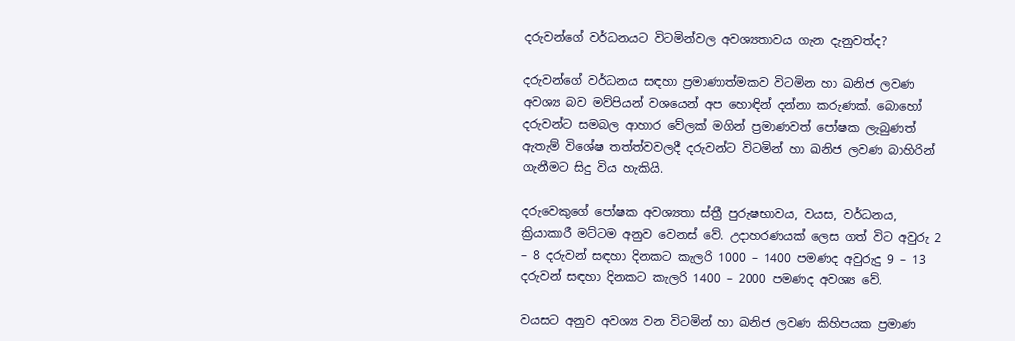දරුවන්ගේ වර්ධනයට විටමින්වල අවශ්‍යතාවය ගැන දැනුවත්ද?

දරුවන්ගේ වර්ධනය සඳහා ප්‍රමාණාත්මකව විටමින හා ඛනිජ ලවණ අවශ්‍ය බව මව්පියන් වශයෙන් අප හොඳින් දන්නා කරුණක්. බොහෝ දරුවන්ට සමබල ආහාර වේලක් මගින් ප්‍රමාණවත් පෝෂක ලැබුණත් ඇතැම් විශේෂ තත්ත්වවලදී දරුවන්ට විටමින් හා ඛනිජ ලවණ බාහිරින් ගැනීමට සිදු විය හැකියි.

දරුවෙකුගේ පෝෂක අවශ්‍යතා ස්ත්‍රී පුරුෂභාවය, වයස, වර්ධනය, ක්‍රියාකාරී මට්ටම අනුව වෙනස් වේ. උදාහරණයක් ලෙස ගත් විට අවුරු 2 – 8 දරුවන් සඳහා දිනකට කැලරි 1000 – 1400 පමණද අවුරුදු 9 – 13 දරුවන් සඳහා දිනකට කැලරි 1400 – 2000 පමණද අවශ්‍ය වේ.

වයසට අනුව අවශ්‍ය වන විටමින් හා ඛනිජ ලවණ කිහිපයක ප්‍රමාණ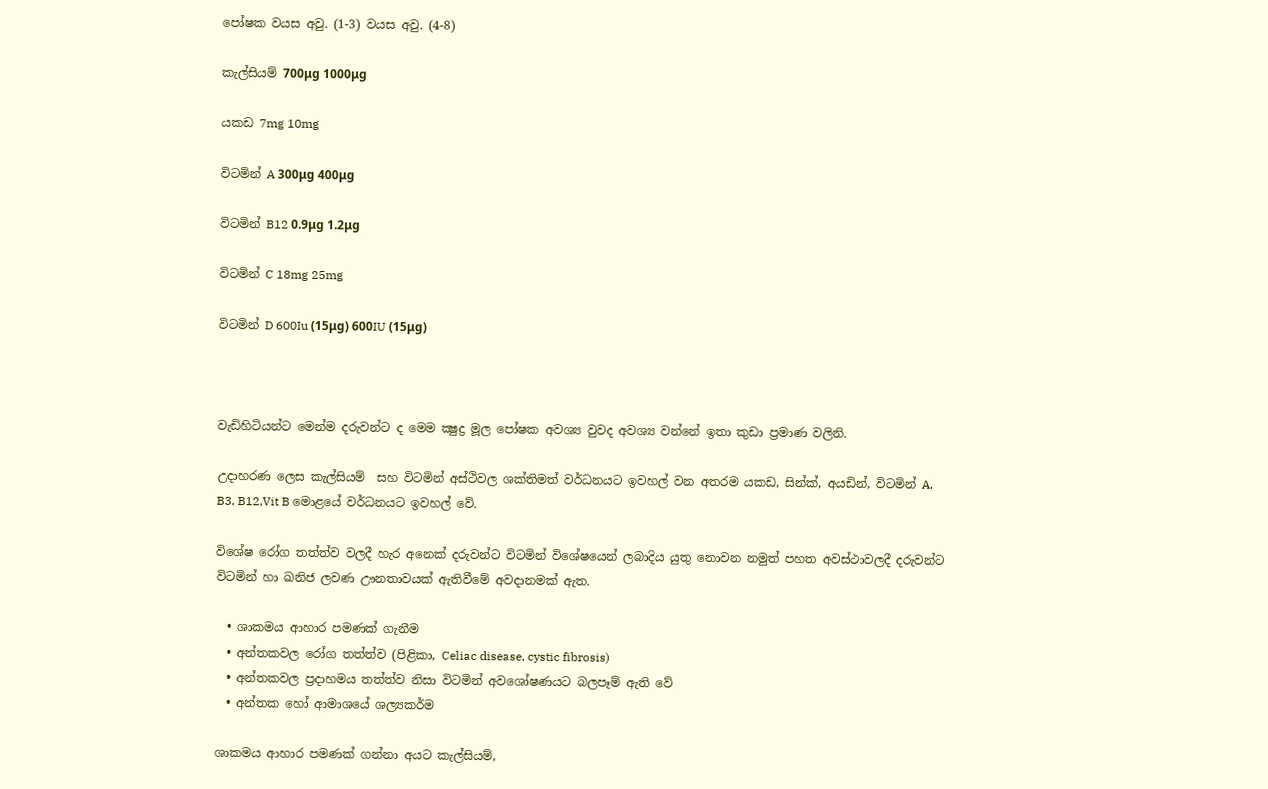පෝෂක වයස අවු. (1-3) වයස අවු. (4-8)

කැල්සියම් 700μg 1000μg

යකඩ 7mg 10mg

විටමින් A 300μg 400μg

විටමින් B12 0.9μg 1.2μg

විටමින් C 18mg 25mg

විටමින් D 600Iu (15μg) 600IU (15μg)



වැඩිහිටියන්ට මෙන්ම දරුවන්ට ද මෙම ක්‍ෂුද්‍ර මූල පෝෂක අවශ්‍ය වුවද අවශ්‍ය වන්නේ ඉතා කුඩා ප්‍රමාණ වලිනි.

උදාහරණ ලෙස කැල්සියම්  සහ විටමින් අස්ථිවල ශක්තිමත් වර්ධනයට ඉවහල් වන අතරම යකඩ, සින්ක්, අයඩින්, විටමින් A, B3, B12,Vit B මොළයේ වර්ධනයට ඉවහල් වේ.

විශේෂ රෝග තත්ත්ව වලදී හැර අනෙක් දරුවන්ට විටමින් විශේෂයෙන් ලබාදිය යුතු නොවන නමුත් පහත අවස්ථාවලදී දරුවන්ට විටමින් හා ඛනිජ ලවණ ඌනතාවයක් ඇතිවීමේ අවදානමක් ඇත.

  • ශාකමය ආහාර පමණක් ගැනීම
  • අන්තකවල රෝග තත්ත්ව (පිළිකා, Celiac disease, cystic fibrosis)
  • අන්තකවල ප්‍රදාහමය තත්ත්ව නිසා විටමින් අවශෝෂණයට බලපෑම් ඇති වේ
  • අන්තක හෝ ආමාශයේ ශල්‍යකර්ම

ශාකමය ආහාර පමණක් ගන්නා අයට කැල්සියම්,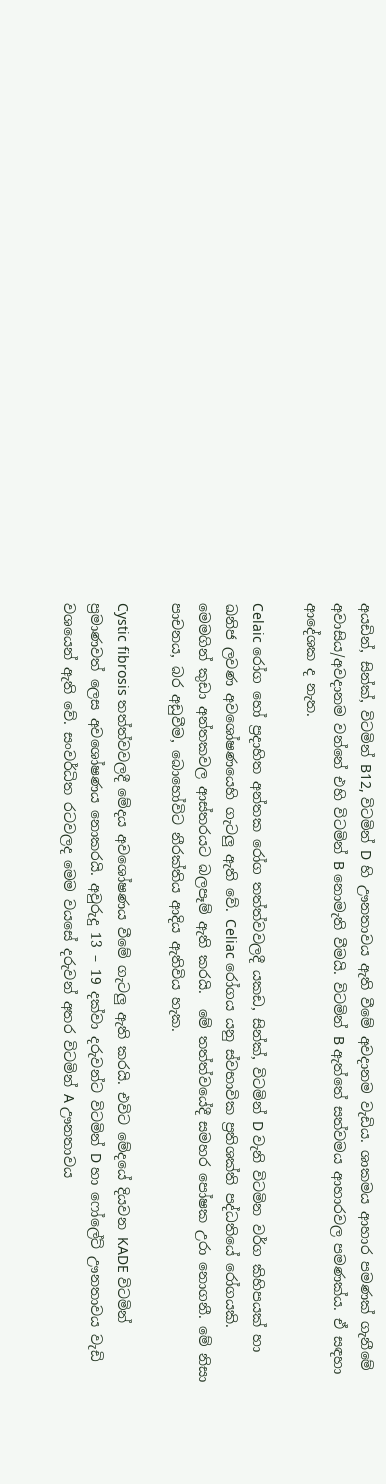අයඩින්, සින්ක්, විටමින් B12, විටමින් D හි ඌනතාවය ඇති වීමේ අවදානම වැඩිය. ශාකමය ආහාර පමණක් ගැනීමේ අවාසිය/අවදානම වන්නේ එහි විටමින් B නොමැති වීමයි. විටමින් B ඇත්තේ සත්වමය ආහාරවල පමණක්ය. ඒ සඳහා ආදේශක ද නැත.

Celaic රෝග හෝ ප්‍රදාහිත අන්තක රෝග තත්ත්වවලදී යකඩ, සින්ක්, විටමින් D වැනි විටමින වර්ග කිහිපයක් හා ඛනිජ ලවණ අවශෝෂණයෙහි ගැටලු ඇති වේ. Celiac රෝගය යනු ස්වභාවික ප්‍රතිශක්ති පද්ධතියේ රෝගයකි. මෙමගින් කුඩා අන්තකවල ආස්තරයට බලපෑම් ඇති කරයි.  මේ තත්ත්වයේදී සමහර පෝෂක උරා නොගනී. මේ නිසා පාචනය, බර අඩුවීම, බොහෝවිට නීරක්තිය ආදිය ඇතිවිය හැක.

Cystic fibrosis තත්ත්වවලදී මේදය අවශෝෂණය වීමේ ගැටලු ඇති කරයි. එවිට මේදයේ දියවන KADE විටමින් ප්‍රමාණවත් ලෙස අවශෝෂණය නොකරයි. අවුරුදු 13 – 19 දක්වා දරුවන්ට විටමින් D හා ෆෝලේට් ඌනතාවය වැඩි වශයෙන් ඇති වේ. සංවර්ධිත රටවලද මෙම වයසේ දරුවන් අතර විටමින් A ඌනතාවය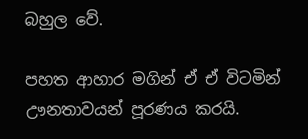බහුල වේ.

පහත ආහාර මගින් ඒ ඒ විටමින් ඌනතාවයන් පූරණය කරයි.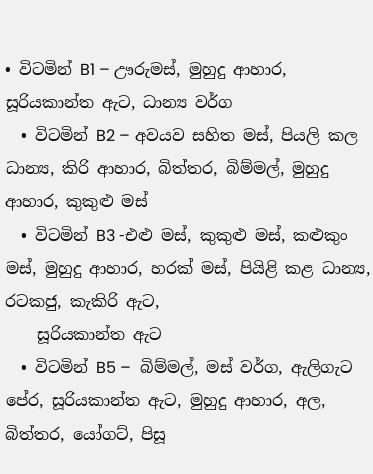• විටමින් B1 – ඌරුමස්, මුහුදු ආහාර, සූරියකාන්ත ඇට, ධාන්‍ය වර්ග
  • විටමින් B2 – අවයව සහිත මස්, පියලි කල ධාන්‍ය, කිරි ආහාර, බිත්තර, බිම්මල්, මුහුදු ආහාර, කුකුළු මස්
  • විටමින් B3 -එළු මස්, කුකුළු මස්, කළුකුං මස්, මුහුදු ආහාර, හරක් මස්, පියිළි කළ ධාන්‍ය, රටකජු, කැකිරි ඇට,
    සූරියකාන්ත ඇට
  • විටමින් B5 –  බිම්මල්, මස් වර්ග, ඇලිගැට පේර, සූරියකාන්ත ඇට, මුහුදු ආහාර, අල, බිත්තර, යෝගට්, පිසූ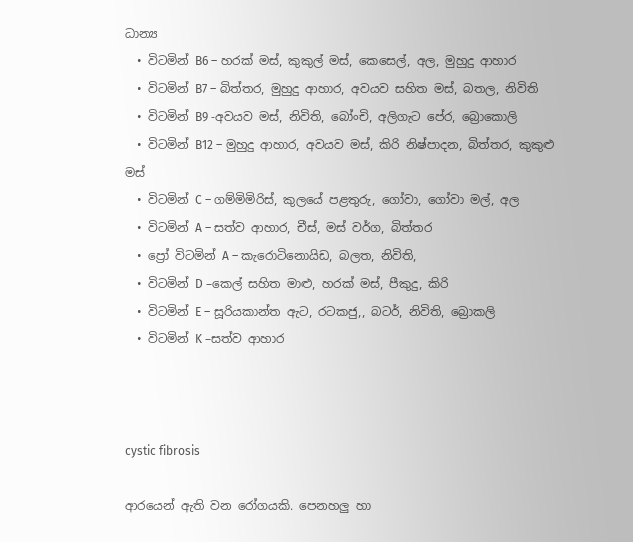ධාන්‍ය
  • විටමින් B6 – හරක් මස්, කුකුල් මස්, කෙසෙල්, අල, මුහුදු ආහාර
  • විටමින් B7 – බිත්තර, මුහුදු ආහාර, අවයව සහිත මස්, බතල, නිවිති
  • විටමින් B9 -අවයව මස්, නිවිති, බෝංචි, අලිගැට පේර, බ්‍රොකොලි
  • විටමින් B12 – මුහුදු ආහාර, අවයව මස්, කිරි නිෂ්පාදන, බිත්තර, කුකුළු මස්
  • විටමින් C – ගම්මිමිරිස්, කුලයේ පළතුරු, ගෝවා, ගෝවා මල්, අල
  • විටමින් A – සත්ව ආහාර, චීස්, මස් වර්ග, බිත්තර
  • ප්‍රෝ විටමින් A – කැරොටිනොයිඩ, බලත, නිවිති,
  • විටමින් D –කෙල් සහිත මාළු, හරක් මස්, පීකුදු, කිරි
  • විටමින් E – සූරියකාන්ත ඇට, රටකජු,, බටර්, නිවිති, බ්‍රොකලි
  • විටමින් K –සත්ව ආහාර



cystic fibrosis

ආරයෙන් ඇති වන රෝගයකි. පෙනහලු හා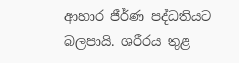ආහාර ජීර්ණ පද්ධතියට බලපායි. ශරීරය තුළ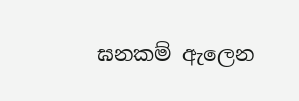ඝනකම් ඇලෙන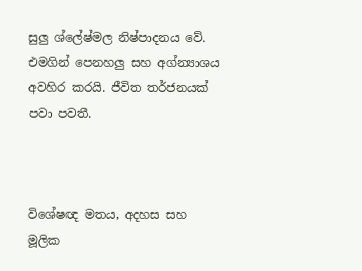සුලු ශ්ලේෂ්මල නිෂ්පාදනය වේ. එමගින් පෙනහලු සහ අග්න්‍යාශය අවහිර කරයි. ජීවිත තර්ජනයක් පවා පවතී.



විශේෂඥ මතය, අදහස සහ මූලික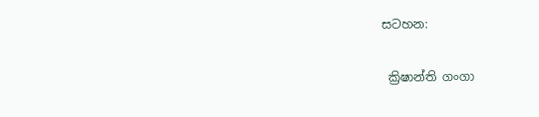සටහන:

 ක්‍රිෂාන්ති ගංගා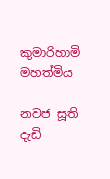කුමාරිහාමි මහත්මිය

නවජ සූති දැඩි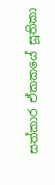සත්කාර ඒකකයේ සූතිකා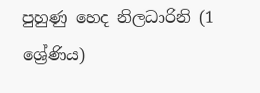පුහුණු හෙද නිලධාරිනි (1 ශ්‍රේණිය)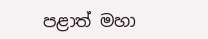පළාත් මහා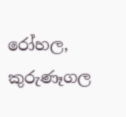රෝහල, කුරුණෑගල